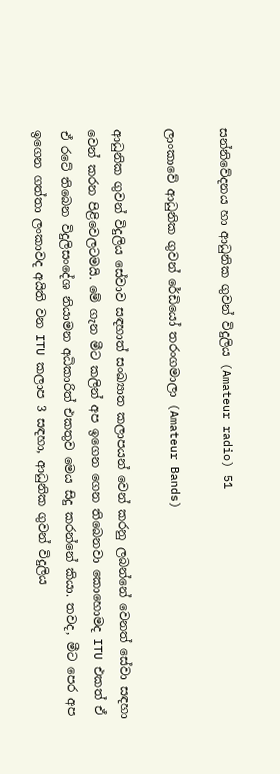සන්නිවේදනය හා ආධුනික ගුවන් විදුලිය (Amateur radio) 51

ලාංකාවේ ආධුනික ගුවන් රේඩියෝ තරංගමාලා (Amateur Bands)

ආධුනික ගුවන් විදුලිය සේවාව සඳහාත් සංඛ්‍යාත කලාපයන් වෙන් කරනු ලබන්නේ වෙනත් සේවා සඳහා වෙන් කරන පිළිවෙලටමයි. මේ ගැන මීට කලින් අප ඉගෙන ගෙන තිබෙනවා කොහොමද ITU එකත් ඒ ඒ රටේ තිබෙන විදුලිසංදේශ නියාමන අධිකාරිත් එකතුව මෙය සිදු කරන්නේ කියා. තවද, මීට පෙර අප ඉගෙන ගත්තා ලංකාවද අයිති වන ITU කලාප 3 සඳහා, ආධුනික ගුවන් විදුලිය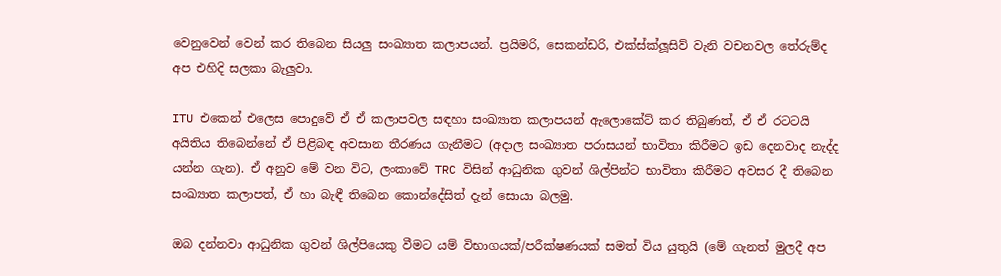වෙනුවෙන් වෙන් කර තිබෙන සියලු සංඛ්‍යාත කලාපයන්. ප්‍රයිමරි, සෙකන්ඩරි, එක්ස්ක්ලූසිව් වැනි වචනවල තේරුම්ද අප එහිදි සලකා බැලුවා.

ITU එකෙන් එලෙස පොදුවේ ඒ ඒ කලාපවල සඳහා සංඛ්‍යාත කලාපයන් ඇලොකේට් කර තිබුණත්, ඒ ඒ රටටයි අයිතිය තිබෙන්නේ ඒ පිළිබඳ අවසාන තීරණය ගැනීමට (අදාල සංඛ්‍යාත පරාසයන් භාවිතා කිරීමට ඉඩ දෙනවාද නැද්ද යන්න ගැන). ඒ අනුව මේ වන විට, ලංකාවේ TRC විසින් ආධුනික ගුවන් ශිල්පින්ට භාවිතා කිරීමට අවසර දී තිබෙන සංඛ්‍යාත කලාපත්, ඒ හා බැඳී තිබෙන කොන්දේසිත් දැන් සොයා බලමු.

ඔබ දන්නවා ආධුනික ගුවන් ශිල්පියෙකු වීමට යම් විභාගයක්/පරීක්ෂණයක් සමත් විය යුතුයි (මේ ගැනත් මුලදී අප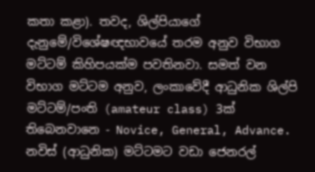කතා කළා). තවද, ශිල්පියාගේ දැනුමේ/විශේෂඥභාවයේ තරම අනුව විභාග මට්ටම් කිහිපයක්ම පවතිනවා. සමත් වන විභාග මට්ටම අනුව, ලංකාවේදී ආධුනික ශිල්පි මට්ටම්/පංති (amateur class) 3ක් තිබෙනවානෙ - Novice, General, Advance. නවිස් (ආධුනික) මට්ටමට වඩා ජෙනරල්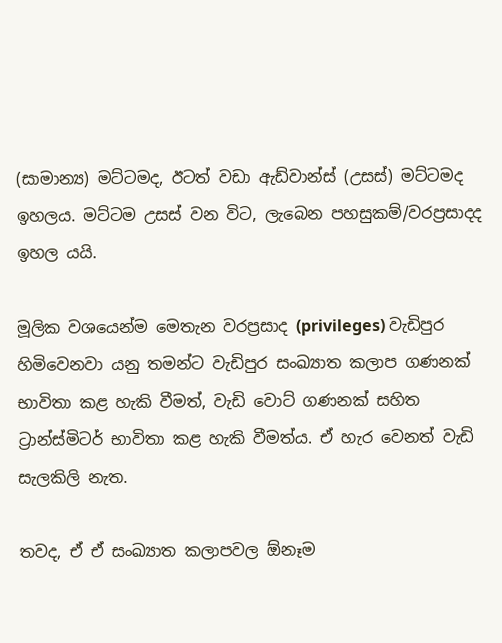(සාමාන්‍ය) මට්ටමද, ඊටත් වඩා ඇඩ්වාන්ස් (උසස්) මට්ටමද ඉහලය. මට්ටම උසස් වන විට, ලැබෙන පහසුකම්/වරප්‍රසාදද ඉහල යයි.

මූලික වශයෙන්ම මෙතැන වරප්‍රසාද (privileges) වැඩිපුර හිමිවෙනවා යනු තමන්ට වැඩිපුර සංඛ්‍යාත කලාප ගණනක් භාවිතා කළ හැකි වීමත්, වැඩි වොට් ගණනක් සහිත ට්‍රාන්ස්මිටර් භාවිතා කළ හැකි වීමත්ය. ඒ හැර වෙනත් වැඩි සැලකිලි නැත.

තවද, ඒ ඒ සංඛ්‍යාත කලාපවල ඕනෑම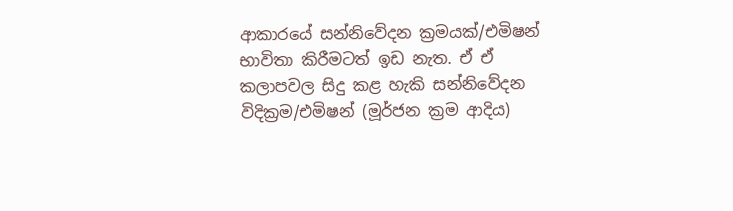ආකාරයේ සන්නිවේදන ක්‍රමයක්/එමිෂන් භාවිතා කිරීමටත් ඉඩ නැත. ඒ ඒ කලාපවල සිදු කළ හැකි සන්නිවේදන විදික්‍රම/එමිෂන් (මූර්ජන ක්‍රම ආදිය)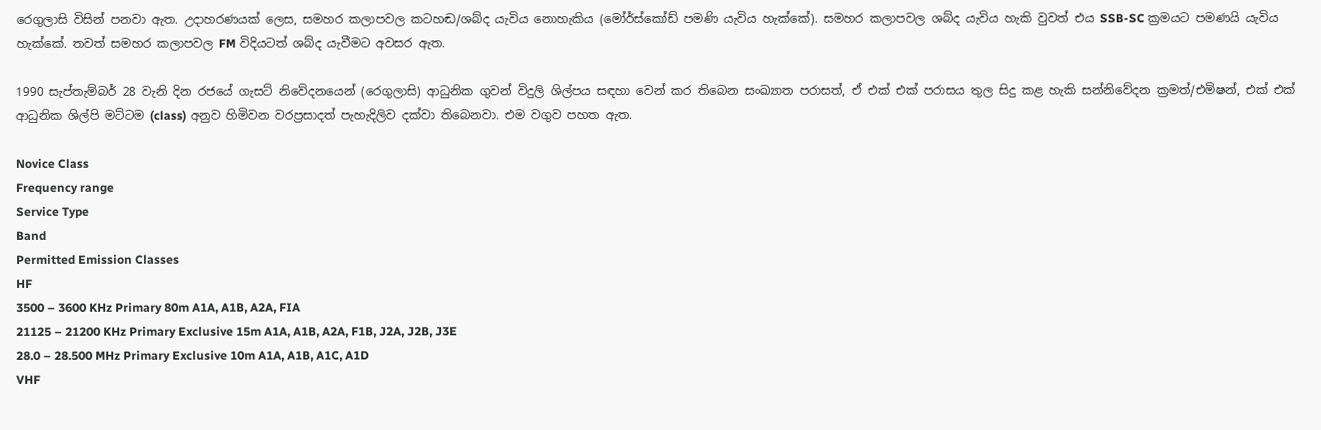රෙගුලාසි විසින් පනවා ඇත. උදාහරණයක් ලෙස, සමහර කලාපවල කටහඬ/ශබ්ද යැවිය නොහැකිය (මෝර්ස්කෝඩ් පමණි යැවිය හැක්කේ). සමහර කලාපවල ශබ්ද යැවිය හැකි වුවත් එය SSB-SC ක්‍රමයට පමණයි යැවිය හැක්කේ. තවත් සමහර කලාපවල FM විදියටත් ශබ්ද යැවීමට අවසර ඇත.

1990 සැප්තැම්බර් 28 වැනි දින රජයේ ගැසට් නිවේදනයෙන් (රෙගුලාසි) ආධුනික ගුවන් විදුලි ශිල්පය සඳහා වෙන් කර තිබෙන සංඛ්‍යාත පරාසත්, ඒ එක් එක් පරාසය තුල සිදු කළ හැකි සන්නිවේදන ක්‍රමත්/එමිෂන්, එක් එක් ආධුනික ශිල්පි මට්ටම (class) අනුව හිමිවන වරප්‍රසාදත් පැහැදිලිව දක්වා තිබෙනවා. එම වගුව පහත ඇත.

Novice Class
Frequency range
Service Type
Band
Permitted Emission Classes
HF
3500 – 3600 KHz Primary 80m A1A, A1B, A2A, FIA
21125 – 21200 KHz Primary Exclusive 15m A1A, A1B, A2A, F1B, J2A, J2B, J3E
28.0 – 28.500 MHz Primary Exclusive 10m A1A, A1B, A1C, A1D
VHF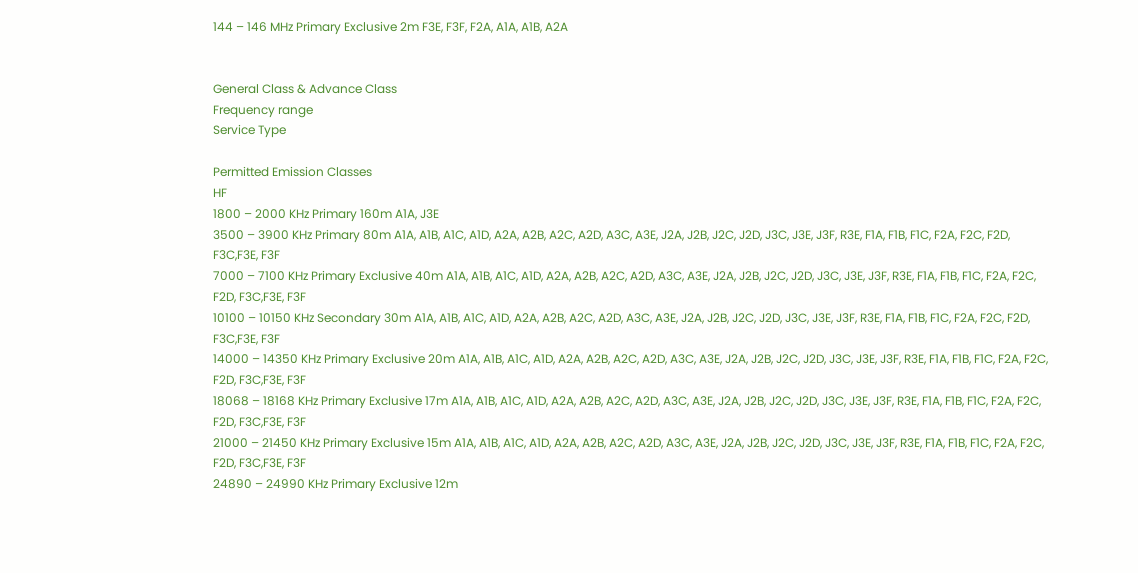144 – 146 MHz Primary Exclusive 2m F3E, F3F, F2A, A1A, A1B, A2A


General Class & Advance Class
Frequency range
Service Type

Permitted Emission Classes
HF
1800 – 2000 KHz Primary 160m A1A, J3E
3500 – 3900 KHz Primary 80m A1A, A1B, A1C, A1D, A2A, A2B, A2C, A2D, A3C, A3E, J2A, J2B, J2C, J2D, J3C, J3E, J3F, R3E, F1A, F1B, F1C, F2A, F2C, F2D, F3C,F3E, F3F
7000 – 7100 KHz Primary Exclusive 40m A1A, A1B, A1C, A1D, A2A, A2B, A2C, A2D, A3C, A3E, J2A, J2B, J2C, J2D, J3C, J3E, J3F, R3E, F1A, F1B, F1C, F2A, F2C, F2D, F3C,F3E, F3F
10100 – 10150 KHz Secondary 30m A1A, A1B, A1C, A1D, A2A, A2B, A2C, A2D, A3C, A3E, J2A, J2B, J2C, J2D, J3C, J3E, J3F, R3E, F1A, F1B, F1C, F2A, F2C, F2D, F3C,F3E, F3F
14000 – 14350 KHz Primary Exclusive 20m A1A, A1B, A1C, A1D, A2A, A2B, A2C, A2D, A3C, A3E, J2A, J2B, J2C, J2D, J3C, J3E, J3F, R3E, F1A, F1B, F1C, F2A, F2C, F2D, F3C,F3E, F3F
18068 – 18168 KHz Primary Exclusive 17m A1A, A1B, A1C, A1D, A2A, A2B, A2C, A2D, A3C, A3E, J2A, J2B, J2C, J2D, J3C, J3E, J3F, R3E, F1A, F1B, F1C, F2A, F2C, F2D, F3C,F3E, F3F
21000 – 21450 KHz Primary Exclusive 15m A1A, A1B, A1C, A1D, A2A, A2B, A2C, A2D, A3C, A3E, J2A, J2B, J2C, J2D, J3C, J3E, J3F, R3E, F1A, F1B, F1C, F2A, F2C, F2D, F3C,F3E, F3F
24890 – 24990 KHz Primary Exclusive 12m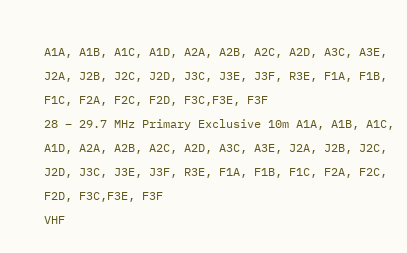A1A, A1B, A1C, A1D, A2A, A2B, A2C, A2D, A3C, A3E, J2A, J2B, J2C, J2D, J3C, J3E, J3F, R3E, F1A, F1B, F1C, F2A, F2C, F2D, F3C,F3E, F3F
28 – 29.7 MHz Primary Exclusive 10m A1A, A1B, A1C, A1D, A2A, A2B, A2C, A2D, A3C, A3E, J2A, J2B, J2C, J2D, J3C, J3E, J3F, R3E, F1A, F1B, F1C, F2A, F2C, F2D, F3C,F3E, F3F
VHF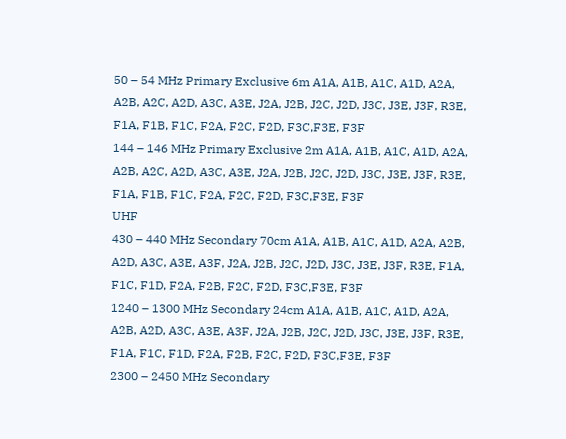50 – 54 MHz Primary Exclusive 6m A1A, A1B, A1C, A1D, A2A, A2B, A2C, A2D, A3C, A3E, J2A, J2B, J2C, J2D, J3C, J3E, J3F, R3E, F1A, F1B, F1C, F2A, F2C, F2D, F3C,F3E, F3F
144 – 146 MHz Primary Exclusive 2m A1A, A1B, A1C, A1D, A2A, A2B, A2C, A2D, A3C, A3E, J2A, J2B, J2C, J2D, J3C, J3E, J3F, R3E, F1A, F1B, F1C, F2A, F2C, F2D, F3C,F3E, F3F
UHF
430 – 440 MHz Secondary 70cm A1A, A1B, A1C, A1D, A2A, A2B, A2D, A3C, A3E, A3F, J2A, J2B, J2C, J2D, J3C, J3E, J3F, R3E, F1A, F1C, F1D, F2A, F2B, F2C, F2D, F3C,F3E, F3F
1240 – 1300 MHz Secondary 24cm A1A, A1B, A1C, A1D, A2A, A2B, A2D, A3C, A3E, A3F, J2A, J2B, J2C, J2D, J3C, J3E, J3F, R3E, F1A, F1C, F1D, F2A, F2B, F2C, F2D, F3C,F3E, F3F
2300 – 2450 MHz Secondary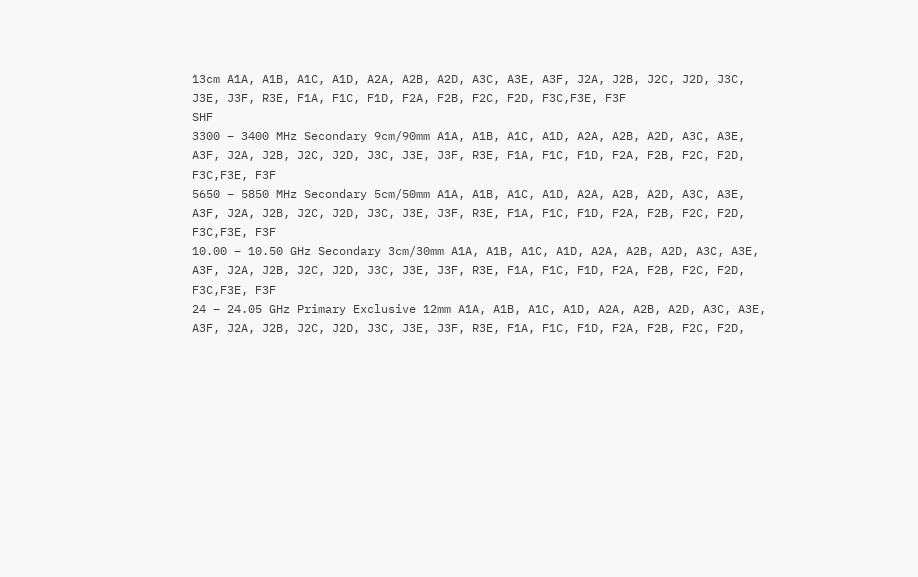13cm A1A, A1B, A1C, A1D, A2A, A2B, A2D, A3C, A3E, A3F, J2A, J2B, J2C, J2D, J3C, J3E, J3F, R3E, F1A, F1C, F1D, F2A, F2B, F2C, F2D, F3C,F3E, F3F
SHF
3300 – 3400 MHz Secondary 9cm/90mm A1A, A1B, A1C, A1D, A2A, A2B, A2D, A3C, A3E, A3F, J2A, J2B, J2C, J2D, J3C, J3E, J3F, R3E, F1A, F1C, F1D, F2A, F2B, F2C, F2D, F3C,F3E, F3F
5650 – 5850 MHz Secondary 5cm/50mm A1A, A1B, A1C, A1D, A2A, A2B, A2D, A3C, A3E, A3F, J2A, J2B, J2C, J2D, J3C, J3E, J3F, R3E, F1A, F1C, F1D, F2A, F2B, F2C, F2D, F3C,F3E, F3F
10.00 – 10.50 GHz Secondary 3cm/30mm A1A, A1B, A1C, A1D, A2A, A2B, A2D, A3C, A3E, A3F, J2A, J2B, J2C, J2D, J3C, J3E, J3F, R3E, F1A, F1C, F1D, F2A, F2B, F2C, F2D, F3C,F3E, F3F
24 – 24.05 GHz Primary Exclusive 12mm A1A, A1B, A1C, A1D, A2A, A2B, A2D, A3C, A3E, A3F, J2A, J2B, J2C, J2D, J3C, J3E, J3F, R3E, F1A, F1C, F1D, F2A, F2B, F2C, F2D,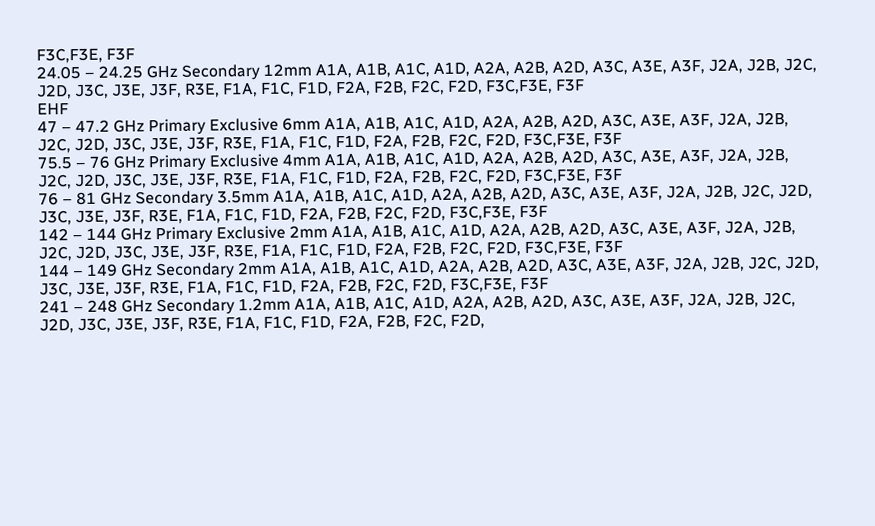F3C,F3E, F3F
24.05 – 24.25 GHz Secondary 12mm A1A, A1B, A1C, A1D, A2A, A2B, A2D, A3C, A3E, A3F, J2A, J2B, J2C, J2D, J3C, J3E, J3F, R3E, F1A, F1C, F1D, F2A, F2B, F2C, F2D, F3C,F3E, F3F
EHF
47 – 47.2 GHz Primary Exclusive 6mm A1A, A1B, A1C, A1D, A2A, A2B, A2D, A3C, A3E, A3F, J2A, J2B, J2C, J2D, J3C, J3E, J3F, R3E, F1A, F1C, F1D, F2A, F2B, F2C, F2D, F3C,F3E, F3F
75.5 – 76 GHz Primary Exclusive 4mm A1A, A1B, A1C, A1D, A2A, A2B, A2D, A3C, A3E, A3F, J2A, J2B, J2C, J2D, J3C, J3E, J3F, R3E, F1A, F1C, F1D, F2A, F2B, F2C, F2D, F3C,F3E, F3F
76 – 81 GHz Secondary 3.5mm A1A, A1B, A1C, A1D, A2A, A2B, A2D, A3C, A3E, A3F, J2A, J2B, J2C, J2D, J3C, J3E, J3F, R3E, F1A, F1C, F1D, F2A, F2B, F2C, F2D, F3C,F3E, F3F
142 – 144 GHz Primary Exclusive 2mm A1A, A1B, A1C, A1D, A2A, A2B, A2D, A3C, A3E, A3F, J2A, J2B, J2C, J2D, J3C, J3E, J3F, R3E, F1A, F1C, F1D, F2A, F2B, F2C, F2D, F3C,F3E, F3F
144 – 149 GHz Secondary 2mm A1A, A1B, A1C, A1D, A2A, A2B, A2D, A3C, A3E, A3F, J2A, J2B, J2C, J2D, J3C, J3E, J3F, R3E, F1A, F1C, F1D, F2A, F2B, F2C, F2D, F3C,F3E, F3F
241 – 248 GHz Secondary 1.2mm A1A, A1B, A1C, A1D, A2A, A2B, A2D, A3C, A3E, A3F, J2A, J2B, J2C, J2D, J3C, J3E, J3F, R3E, F1A, F1C, F1D, F2A, F2B, F2C, F2D,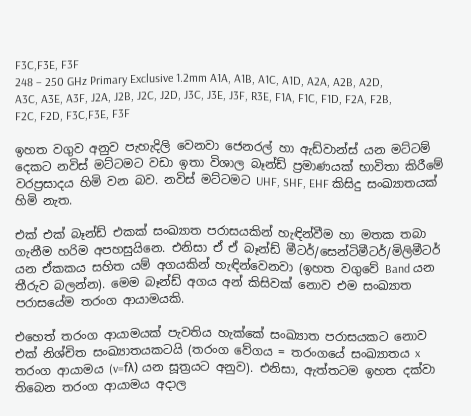F3C,F3E, F3F
248 – 250 GHz Primary Exclusive 1.2mm A1A, A1B, A1C, A1D, A2A, A2B, A2D, A3C, A3E, A3F, J2A, J2B, J2C, J2D, J3C, J3E, J3F, R3E, F1A, F1C, F1D, F2A, F2B, F2C, F2D, F3C,F3E, F3F

ඉහත වගුව අනුව පැහැදිලි වෙනවා ජෙනරල් හා ඇඩ්වාන්ස් යන මට්ටම් දෙකට නවිස් මට්ටමට වඩා ඉතා විශාල බෑන්ඩ් ප්‍රමාණයක් භාවිතා කිරීමේ වරප්‍රසාදය හිමි වන බව. නවිස් මට්ටමට UHF, SHF, EHF කිසිදු සංඛ්‍යාතයක් හිමි නැත.

එක් එක් බෑන්ඩ් එකක් සංඛ්‍යාත පරාසයකින් හැඳින්වීම හා මතක තබා ගැනීම හරිම අපහසුයිනෙ. එනිසා ඒ ඒ බෑන්ඩ් මීටර්/සෙන්ටිමීටර්/මිලිමීටර් යන ඒකකය සහිත යම් අගයකින් හැඳින්වෙනවා (ඉහත වගුවේ Band යන තීරුව බලන්න). මෙම බෑන්ඩ් අගය අන් කිසිවක් නොව එම සංඛ්‍යාත පරාසයේම තරංග ආයාමයකි.

එහෙත් තරංග ආයාමයක් පැවතිය හැක්කේ සංඛ්‍යාත පරාසයකට නොව එක් නිශ්චිත සංඛ්‍යාතයකටයි (තරංග වේගය = තරංගයේ සංඛ්‍යාතය x තරංග ආයාමය (v=fλ) යන සූත්‍රයට අනුව). එනිසා, ඇත්තටම ඉහත දක්වා තිබෙන තරංග ආයාමය අදාල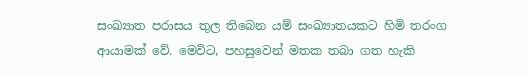සංඛ්‍යාත පරාසය තුල තිබෙන යම් සංඛ්‍යාතයකට හිමි තරංග ආයාමක් වේ. මෙවිට, පහසුවෙන් මතක තබා ගත හැකි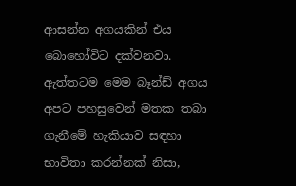ආසන්න අගයකින් එය බොහෝවිට දක්වනවා. ඇත්තටම මෙම බෑන්ඩ් අගය අපට පහසුවෙන් මතක තබා ගැනීමේ හැකියාව සඳහා භාවිතා කරන්නක් නිසා,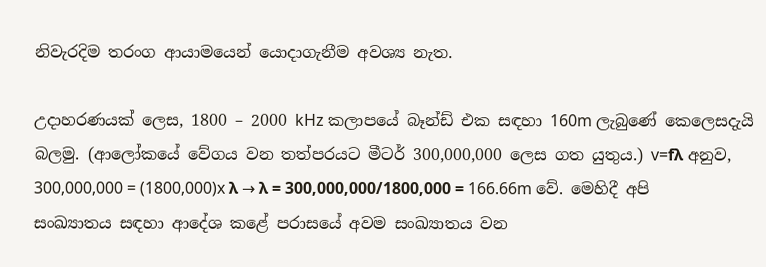නිවැරදිම තරංග ආයාමයෙන් යොදාගැනීම අවශ්‍ය නැත.

උදාහරණයක් ලෙස, 1800 – 2000 kHz කලාපයේ බෑන්ඩ් එක සඳහා 160m ලැබුණේ කෙලෙසදැයි බලමු. (ආලෝකයේ වේගය වන තත්පරයට මීටර් 300,000,000 ලෙස ගත යුතුය.) v=fλ අනුව, 300,000,000 = (1800,000)x λ → λ = 300,000,000/1800,000 = 166.66m වේ. මෙහිදී අපි සංඛ්‍යාතය සඳහා ආදේශ කළේ පරාසයේ අවම සංඛ්‍යාතය වන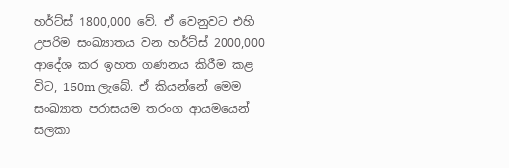හර්ට්ස් 1800,000 වේ. ඒ වෙනුවට එහි උපරිම සංඛ්‍යාතය වන හර්ට්ස් 2000,000 ආදේශ කර ඉහත ගණනය කිරීම කළ විට, 150m ලැබේ. ඒ කියන්නේ මෙම සංඛ්‍යාත පරාසයම තරංග ආයමයෙන් සලකා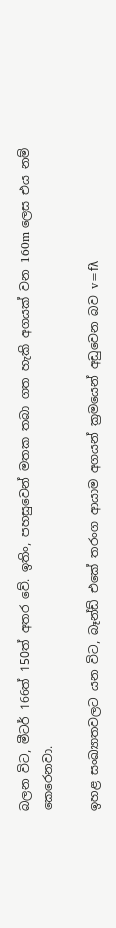බලන විට, මීටර් 166ත් 150ත් අතර වේ. ඉතිං, පහසුවෙන් මතක තබා ගත හැකි අගයක් වන 160m ලෙස එය නම් කෙරෙනවා.

ඉහළ සංඛ්‍යාතවලට යන විට, බෑන්ඩ් එකේ තරංග ආයාම අගයන් ක්‍රමයෙන් අඩුවෙන බව v=fλ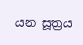යන සූත්‍රය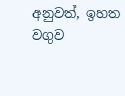අනුවත්, ඉහත වගුව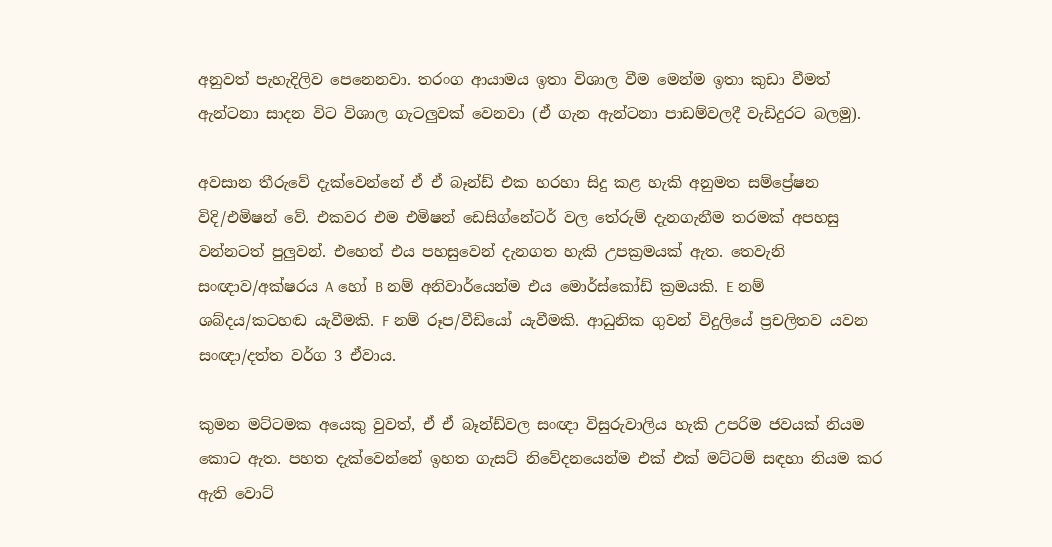අනුවත් පැහැදිලිව පෙනෙනවා. තරංග ආයාමය ඉතා විශාල වීම මෙන්ම ඉතා කුඩා වීමත් ඇන්ටනා සාදන විට විශාල ගැටලුවක් වෙනවා (ඒ ගැන ඇන්ටනා පාඩම්වලදී වැඩිදුරට බලමු).

අවසාන තීරුවේ දැක්වෙන්නේ ඒ ඒ බෑන්ඩ් එක හරහා සිදු කළ හැකි අනුමත සම්ප්‍රේෂන විදි/එමිෂන් වේ. එකවර එම එමිෂන් ඩෙසිග්නේටර් වල තේරුම් දැනගැනීම තරමක් අපහසු වන්නටත් පුලුවන්. එහෙත් එය පහසුවෙන් දැනගත හැකි උපක්‍රමයක් ඇත. තෙවැනි සංඥාව/අක්ෂරය A හෝ B නම් අනිවාර්යෙන්ම එය මොර්ස්කෝඩ් ක්‍රමයකි. E නම් ශබ්දය/කටහඬ යැවීමකි. F නම් රූප/වීඩියෝ යැවීමකි. ආධුනික ගුවන් විදුලියේ ප්‍රචලිතව යවන සංඥා/දත්ත වර්ග 3 ඒවාය.

කුමන මට්ටමක අයෙකු වුවත්, ඒ ඒ බෑන්ඩ්වල සංඥා විසුරුවාලිය හැකි උපරිම ජවයක් නියම කොට ඇත. පහත දැක්වෙන්නේ ඉහත ගැසට් නිවේදනයෙන්ම එක් එක් මට්ටම් සඳහා නියම කර ඇති වොට්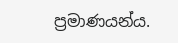ප්‍රමාණයන්ය.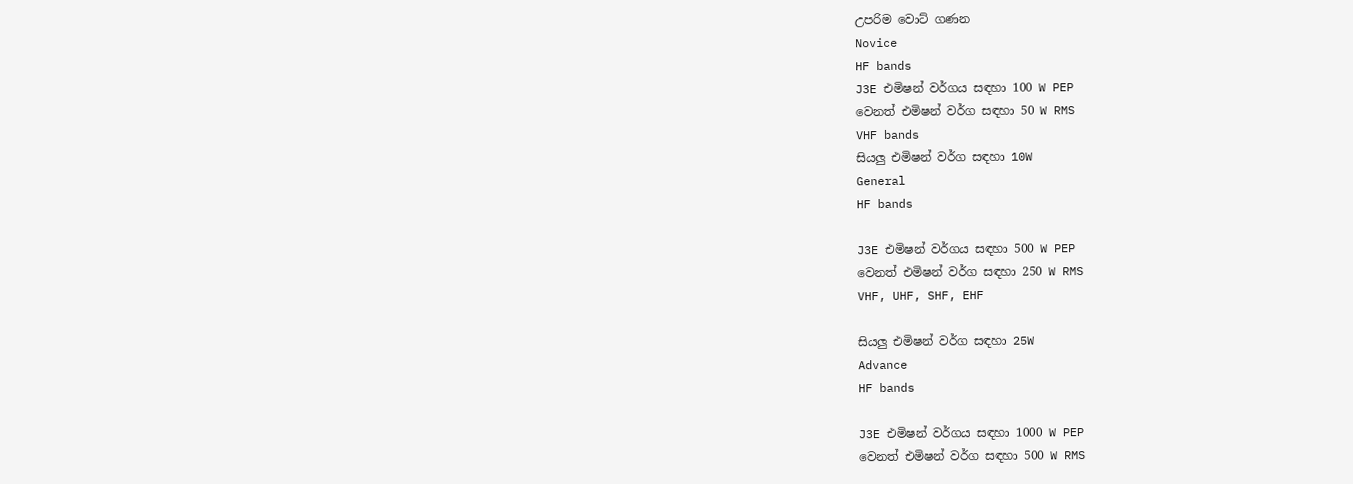උපරිම වොට් ගණන
Novice
HF bands
J3E එමිෂන් වර්ගය සඳහා 100 W PEP
වෙනත් එමිෂන් වර්ග සඳහා 50 W RMS
VHF bands
සියලු එමිෂන් වර්ග සඳහා 10W
General
HF bands

J3E එමිෂන් වර්ගය සඳහා 500 W PEP
වෙනත් එමිෂන් වර්ග සඳහා 250 W RMS
VHF, UHF, SHF, EHF

සියලු එමිෂන් වර්ග සඳහා 25W
Advance
HF bands

J3E එමිෂන් වර්ගය සඳහා 1000 W PEP
වෙනත් එමිෂන් වර්ග සඳහා 500 W RMS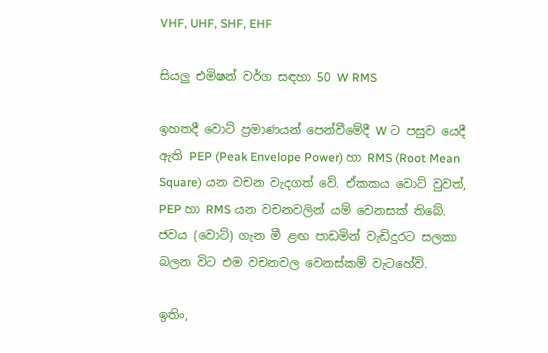VHF, UHF, SHF, EHF

සියලු එමිෂන් වර්ග සඳහා 50 W RMS

ඉහතදී වොට් ප්‍රමාණයන් පෙන්වීමේදී W ට පසුව යෙදී ඇති PEP (Peak Envelope Power) හා RMS (Root Mean Square) යන වචන වැදගත් වේ. ඒකකය වොට් වුවත්, PEP හා RMS යන වචනවලින් යම් වෙනසක් තිබේ. ජවය (වොට්) ගැන මී ළඟ පාඩමින් වැඩිදුරට සලකා බලන විට එම වචනවල වෙනස්කම් වැටහේවි.

ඉතිං,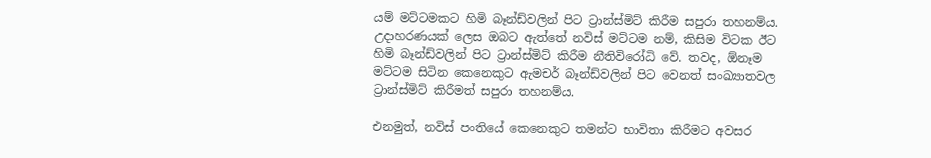යම් මට්ටමකට හිමි බෑන්ඩ්වලින් පිට ට්‍රාන්ස්මිට් කිරීම සපුරා තහනම්ය. උදාහරණයක් ලෙස ඔබට ඇත්තේ නවිස් මට්ටම නම්, කිසිම විටක ඊට හිමි බෑන්ඩ්වලින් පිට ට්‍රාන්ස්මිට් කිරීම නීතිවිරෝධි වේ. තවද, ඕනෑම මට්ටම සිටින කෙනෙකුට ඇමචර් බෑන්ඩ්වලින් පිට වෙනත් සංඛ්‍යාතවල ට්‍රාන්ස්මිට් කිරීමත් සපුරා තහනම්ය.

එනමුත්, නවිස් පංතියේ කෙනෙකුට තමන්ට භාවිතා කිරීමට අවසර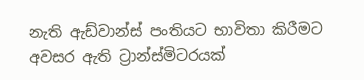නැති ඇඩ්වාන්ස් පංතියට භාවිතා කිරීමට අවසර ඇති ට්‍රාන්ස්මිටරයක්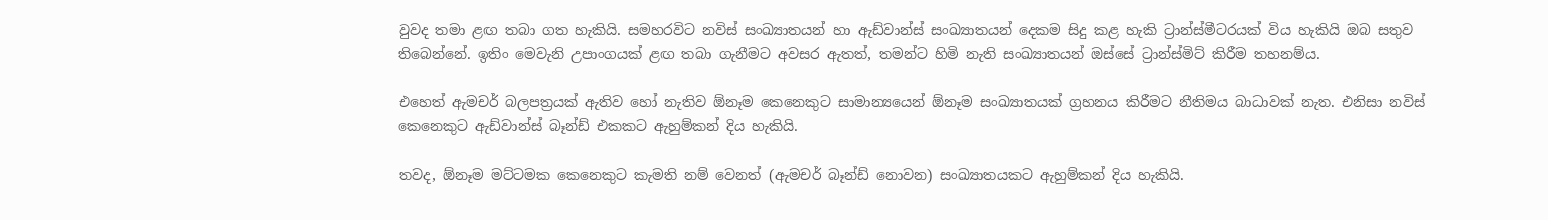වුවද තමා ළඟ තබා ගත හැකියි. සමහරවිට නවිස් සංඛ්‍යාතයන් හා ඇඩ්වාන්ස් සංඛ්‍යාතයන් දෙකම සිදු කළ හැකි ට්‍රාන්ස්මීටරයක් විය හැකියි ඔබ සතුව තිබෙන්නේ. ඉතිං මෙවැනි උපාංගයක් ළඟ තබා ගැනීමට අවසර ඇතත්, තමන්ට හිමි නැති සංඛ්‍යාතයන් ඔස්සේ ට්‍රාන්ස්මිට් කිරීම තහනම්ය.

එහෙත් ඇමචර් බලපත්‍රයක් ඇතිව හෝ නැතිව ඕනෑම කෙනෙකුට සාමාන්‍යයෙන් ඕනෑම සංඛ්‍යාතයක් ග්‍රහනය කිරීමට නීතිමය බාධාවක් නැත. එනිසා නවිස් කෙනෙකුට ඇඩ්වාන්ස් බෑන්ඩ් එකකට ඇහුම්කන් දිය හැකියි.

තවද, ඕනෑම මට්ටමක කෙනෙකුට කැමති නම් වෙනත් (ඇමචර් බෑන්ඩ් නොවන) සංඛ්‍යාතයකට ඇහුම්කන් දිය හැකියි.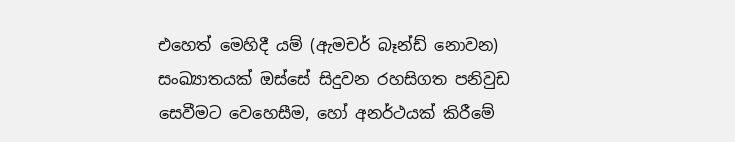එහෙත් මෙහිදී යම් (ඇමචර් බෑන්ඩ් නොවන) සංඛ්‍යාතයක් ඔස්සේ සිදුවන රහසිගත පනිවුඩ සෙවීමට වෙහෙසීම, හෝ අනර්ථයක් කිරීමේ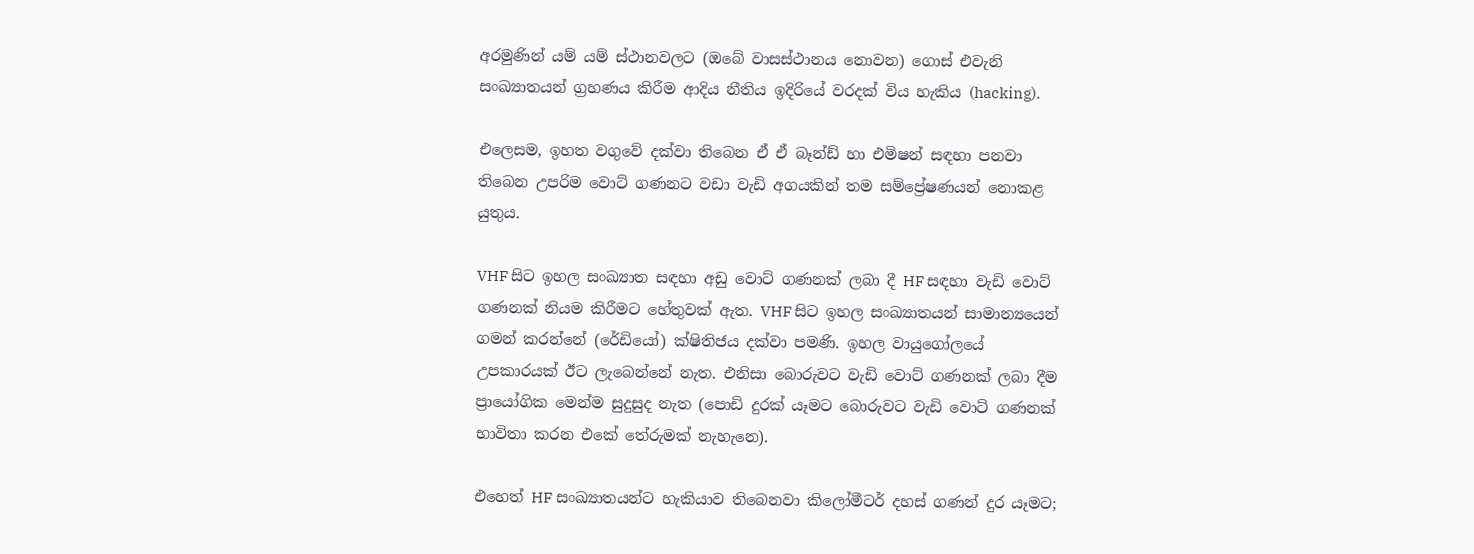අරමුණින් යම් යම් ස්ථානවලට (ඔබේ වාසස්ථානය නොවන) ගොස් එවැනි සංඛ්‍යාතයන් ග්‍රහණය කිරීම ආදිය නීතිය ඉදිරියේ වරදක් විය හැකිය (hacking).

එලෙසම, ඉහත වගුවේ දක්වා තිබෙන ඒ ඒ බෑන්ඩ් හා එමිෂන් සඳහා පනවා තිබෙන උපරිම වොට් ගණනට වඩා වැඩි අගයකින් තම සම්ප්‍රේෂණයන් නොකළ යුතුය.

VHF සිට ඉහල සංඛ්‍යාත සඳහා අඩු වොට් ගණනක් ලබා දී HF සඳහා වැඩි වොට් ගණනක් නියම කිරීමට හේතුවක් ඇත. VHF සිට ඉහල සංඛ්‍යාතයන් සාමාන්‍යයෙන් ගමන් කරන්නේ (රේඩියෝ) ක්ෂිතිජය දක්වා පමණි. ඉහල වායුගෝලයේ උපකාරයක් ඊට ලැබෙන්නේ නැත. එනිසා බොරුවට වැඩි වොට් ගණනක් ලබා දීම ප්‍රායෝගික මෙන්ම සුදුසුද නැත (පොඩි දුරක් යෑමට බොරුවට වැඩි වොට් ගණනක් භාවිතා කරන එකේ තේරුමක් නැහැනෙ).

එහෙත් HF සංඛ්‍යාතයන්ට හැකියාව තිබෙනවා කිලෝමීටර් දහස් ගණන් දුර යෑමට;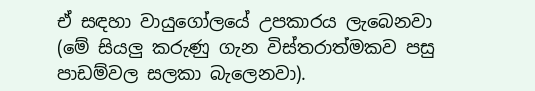ඒ සඳහා වායුගෝලයේ උපකාරය ලැබෙනවා (මේ සියලු කරුණු ගැන විස්තරාත්මකව පසු පාඩම්වල සලකා බැලෙනවා).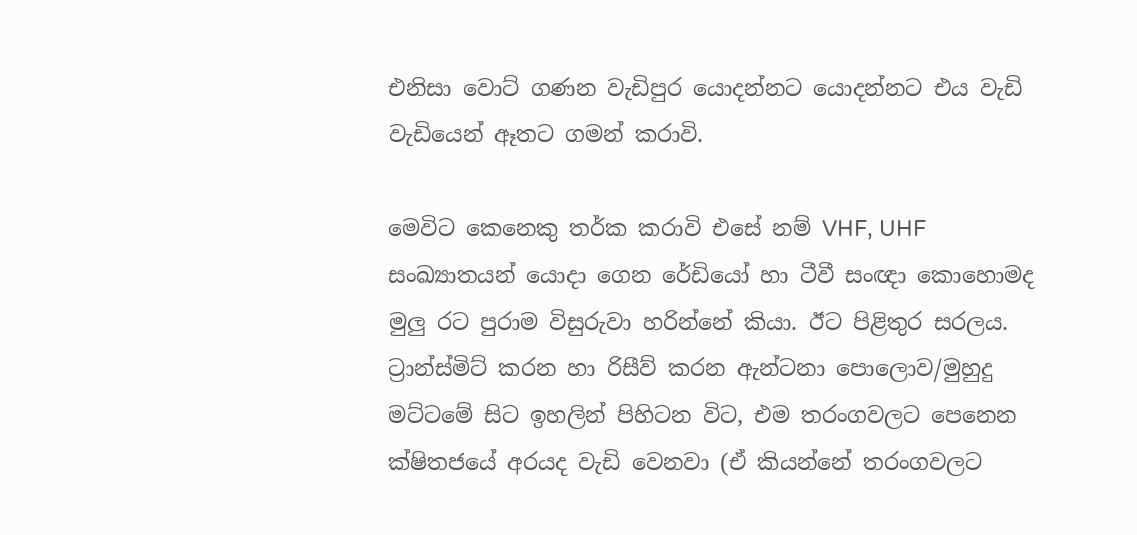එනිසා වොට් ගණන වැඩිපුර යොදන්නට යොදන්නට එය වැඩි වැඩියෙන් ඈතට ගමන් කරාවි.

මෙවිට කෙනෙකු තර්ක කරාවි එසේ නම් VHF, UHF සංඛ්‍යාතයන් යොදා ගෙන රේඩියෝ හා ටීවී සංඥා කොහොමද මුලු රට පුරාම විසුරුවා හරින්නේ කියා. ඊට පිළිතුර සරලය. ට්‍රාන්ස්මිට් කරන හා රිසීව් කරන ඇන්ටනා පොලොව/මුහුදු මට්ටමේ සිට ඉහලින් පිහිටන විට, එම තරංගවලට පෙනෙන ක්ෂිතජයේ අරයද වැඩි වෙනවා (ඒ කියන්නේ තරංගවලට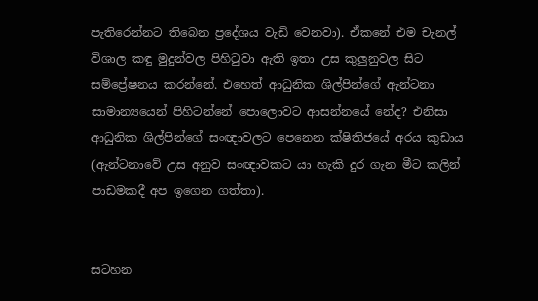පැතිරෙන්නට තිබෙන ප්‍රදේශය වැඩි වෙනවා). ඒකනේ එම චැනල් විශාල කඳු මුදුන්වල පිහිටුවා ඇති ඉතා උස කුලුනුවල සිට සම්ප්‍රේෂනය කරන්නේ. එහෙත් ආධුනික ශිල්පින්ගේ ඇන්ටනා සාමාන්‍යයෙන් පිහිටන්නේ පොලොවට ආසන්නයේ නේද? එනිසා ආධුනික ශිල්පින්ගේ සංඥාවලට පෙනෙන ක්ෂිතිජයේ අරය කුඩාය (ඇන්ටනාවේ උස අනුව සංඥාවකට යා හැකි දුර ගැන මීට කලින් පාඩමකදී අප ඉගෙන ගත්තා).


සටහන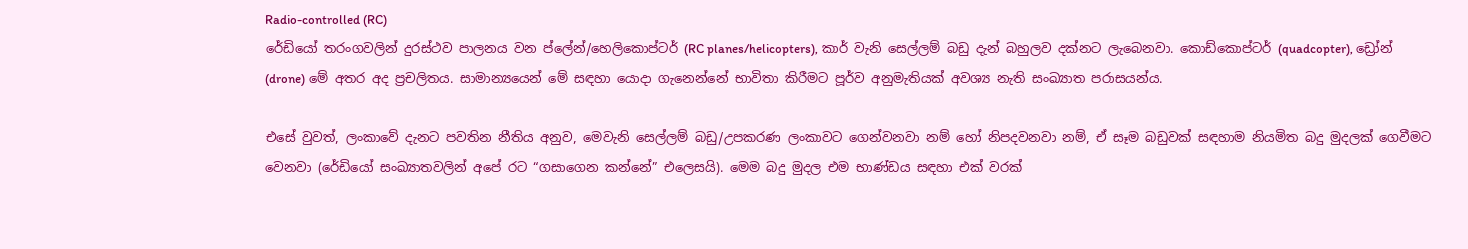Radio-controlled (RC)
රේඩියෝ තරංගවලින් දුරස්ථව පාලනය වන ප්ලේන්/හෙලිකොප්ටර් (RC planes/helicopters), කාර් වැනි සෙල්ලම් බඩු දැන් බහුලව දක්නට ලැබෙනවා. කොඩ්කොප්ටර් (quadcopter), ඩ්‍රෝන් (drone) මේ අතර අද ප්‍රචලිතය. සාමාන්‍යයෙන් මේ සඳහා යොදා ගැනෙන්නේ භාවිතා කිරීමට පූර්ව අනුමැතියක් අවශ්‍ය නැති සංඛ්‍යාත පරාසයන්ය.

එසේ වුවත්, ලංකාවේ දැනට පවතින නීතිය අනුව, මෙවැනි සෙල්ලම් බඩු/උපකරණ ලංකාවට ගෙන්වනවා නම් හෝ නිපදවනවා නම්, ඒ සෑම බඩුවක් සඳහාම නියමිත බදු මුදලක් ගෙවීමට වෙනවා (රේඩියෝ සංඛ්‍යාතවලින් අපේ රට “ගසාගෙන කන්නේ” එලෙසයි). මෙම බදු මුදල එම භාණ්ඩය සඳහා එක් වරක්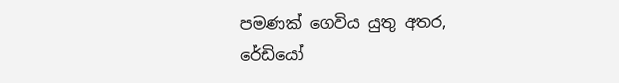පමණක් ගෙවිය යුතු අතර, රේඩියෝ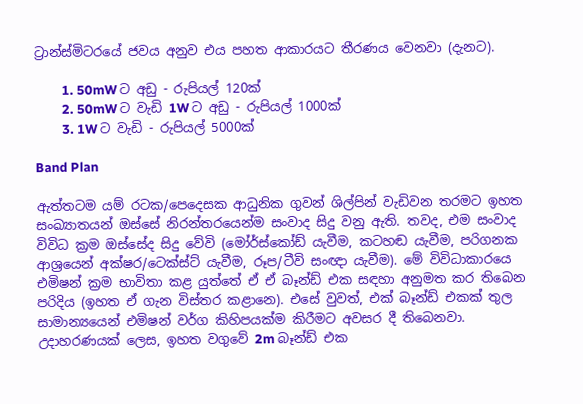ට්‍රාන්ස්මිටරයේ ජවය අනුව එය පහත ආකාරයට තීරණය වෙනවා (දැනට).

         1. 50mW ට අඩු - රුපියල් 120ක්
         2. 50mW ට වැඩි 1W ට අඩු - රුපියල් 1000ක්
         3. 1W ට වැඩි - රුපියල් 5000ක්

Band Plan

ඇත්තටම යම් රටක/පෙදෙසක ආධුනික ගුවන් ශිල්පින් වැඩිවන තරමට ඉහත සංඛ්‍යාතයන් ඔස්සේ නිරන්තරයෙන්ම සංවාද සිදු වනු ඇති. තවද, එම සංවාද විවිධ ක්‍රම ඔස්සේද සිදු වේවි (මෝර්ස්කෝඩ් යැවීම, කටහඬ යැවීම, පරිගනක ආශ්‍රයෙන් අක්ෂර/ටෙක්ස්ට් යැවීම, රූප/ටීවි සංඥා යැවීම). මේ විවිධාකාරයෙ එමිෂන් ක්‍රම භාවිතා කළ යුත්තේ ඒ ඒ බෑන්ඩ් එක සඳහා අනුමත කර තිබෙන පරිදිය (ඉහත ඒ ගැන විස්තර කළානෙ). එසේ වුවත්, එක් බෑන්ඩ් එකක් තුල සාමාන්‍යයෙන් එමිෂන් වර්ග කිහිපයක්ම කිරීමට අවසර දී තිබෙනවා. උදාහරණයක් ලෙස, ඉහත වගුවේ 2m බෑන්ඩ් එක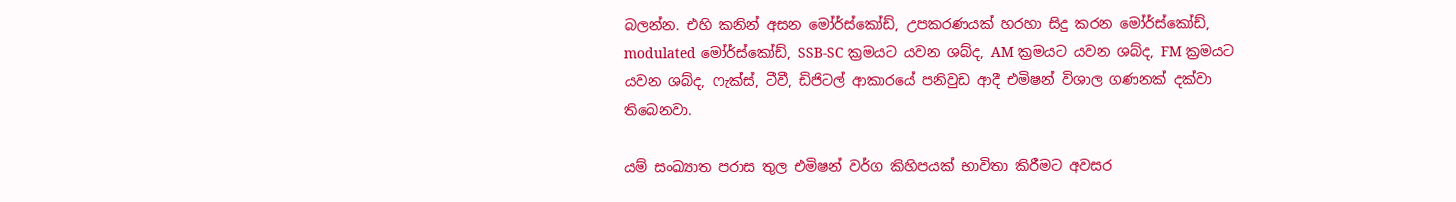බලන්න. එහි කනින් අසන මෝර්ස්කෝඩ්, උපකරණයක් හරහා සිදු කරන මෝර්ස්කෝඩ්, modulated මෝර්ස්කෝඩ්, SSB-SC ක්‍රමයට යවන ශබ්ද, AM ක්‍රමයට යවන ශබ්ද, FM ක්‍රමයට යවන ශබ්ද, ෆැක්ස්, ටීවී, ඩිජිටල් ආකාරයේ පනිවුඩ ආදී එමිෂන් විශාල ගණනක් දක්වා තිබෙනවා.

යම් සංඛ්‍යාත පරාස තුල එමිෂන් වර්ග කිහිපයක් භාවිතා කිරීමට අවසර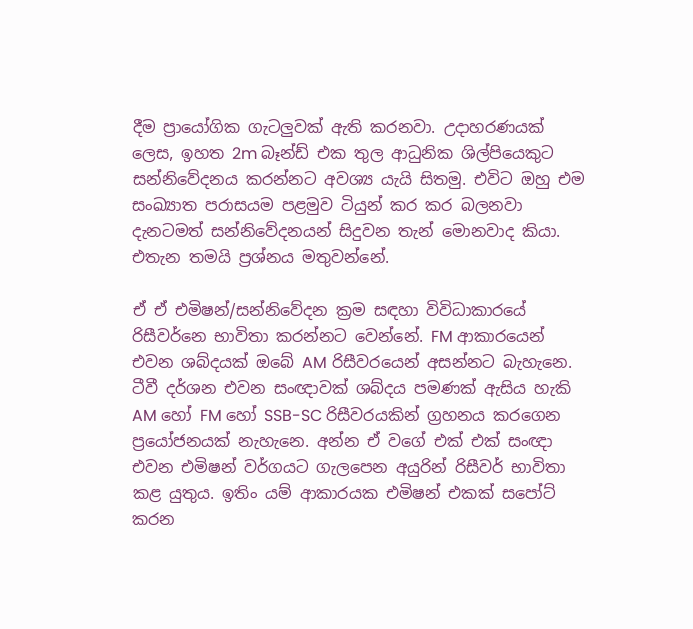දීම ප්‍රායෝගික ගැටලුවක් ඇති කරනවා. උදාහරණයක් ලෙස, ඉහත 2m බෑන්ඩ් එක තුල ආධුනික ශිල්පියෙකුට සන්නිවේදනය කරන්නට අවශ්‍ය යැයි සිතමු. එවිට ඔහු එම සංඛ්‍යාත පරාසයම පළමුව ටියුන් කර කර බලනවා දැනටමත් සන්නිවේදනයන් සිදුවන තැන් මොනවාද කියා. එතැන තමයි ප්‍රශ්නය මතුවන්නේ.

ඒ ඒ එමිෂන්/සන්නිවේදන ක්‍රම සඳහා විවිධාකාරයේ රිසීවර්නෙ භාවිතා කරන්නට වෙන්නේ. FM ආකාරයෙන් එවන ශබ්දයක් ඔබේ AM රිසීවරයෙන් අසන්නට බැහැනෙ. ටීවී දර්ශන එවන සංඥාවක් ශබ්දය පමණක් ඇසිය හැකි AM හෝ FM හෝ SSB-SC රිසීවරයකින් ග්‍රහනය කරගෙන ප්‍රයෝජනයක් නැහැනෙ. අන්න ඒ වගේ එක් එක් සංඥා එවන එමිෂන් වර්ගයට ගැලපෙන අයුරින් රිසීවර් භාවිතා කළ යුතුය. ඉතිං යම් ආකාරයක එමිෂන් එකක් සපෝට් කරන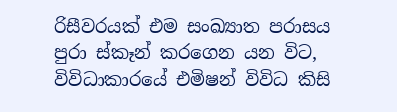රිසීවරයක් එම සංඛ්‍යාත පරාසය පුරා ස්කෑන් කරගෙන යන විට, විවිධාකාරයේ එමිෂන් විවිධ කිසි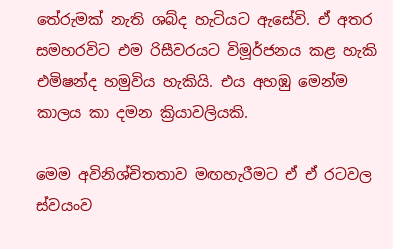තේරුමක් නැති ශබ්ද හැටියට ඇසේවි. ඒ අතර සමහරවිට එම රිසීවරයට විමූර්ජනය කළ හැකි එමිෂන්ද හමුවිය හැකියි. එය අහඹු මෙන්ම කාලය කා දමන ක්‍රියාවලියකි.

මෙම අවිනිශ්චිතතාව මඟහැරීමට ඒ ඒ රටවල ස්වයංව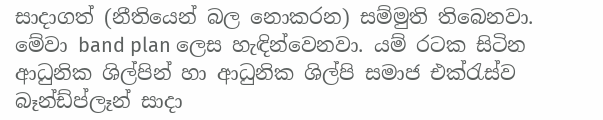සාදාගත් (නීතියෙන් බල නොකරන) සම්මුති තිබෙනවා. මේවා band plan ලෙස හැඳින්වෙනවා. යම් රටක සිටින ආධුනික ශිල්පින් හා ආධුනික ශිල්පි සමාජ එක්රැස්ව බෑන්ඩ්ප්ලෑන් සාදා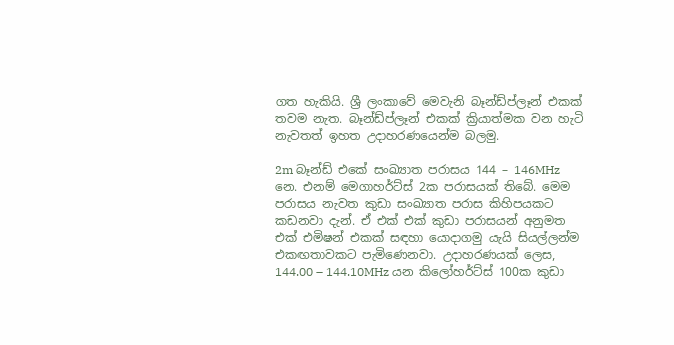ගත හැකියි. ශ්‍රී ලංකාවේ මෙවැනි බෑන්ඩ්ප්ලෑන් එකක් තවම නැත. බෑන්ඩ්ප්ලෑන් එකක් ක්‍රියාත්මක වන හැටි නැවතත් ඉහත උදාහරණයෙන්ම බලමු.

2m බෑන්ඩ් එකේ සංඛ්‍යාත පරාසය 144 – 146MHz නෙ. එනම් මෙගාහර්ට්ස් 2ක පරාසයක් තිබේ. මෙම පරාසය නැවත කුඩා සංඛ්‍යාත පරාස කිහිපයකට කඩනවා දැන්. ඒ එක් එක් කුඩා පරාසයන් අනුමත එක් එමිෂන් එකක් සඳහා යොදාගමු යැයි සියල්ලන්ම එකඟතාවකට පැමිණෙනවා. උදාහරණයක් ලෙස, 144.00 – 144.10MHz යන කිලෝහර්ට්ස් 100ක කුඩා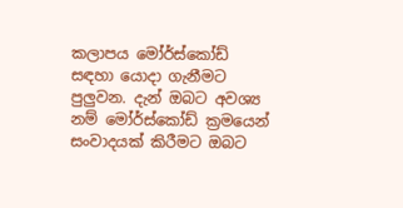කලාපය මෝර්ස්කෝඩ් සඳහා යොදා ගැනීමට පුලුවන. දැන් ඔබට අවශ්‍ය නම් මෝර්ස්කෝඩ් ක්‍රමයෙන් සංවාදයක් කිරීමට ඔබට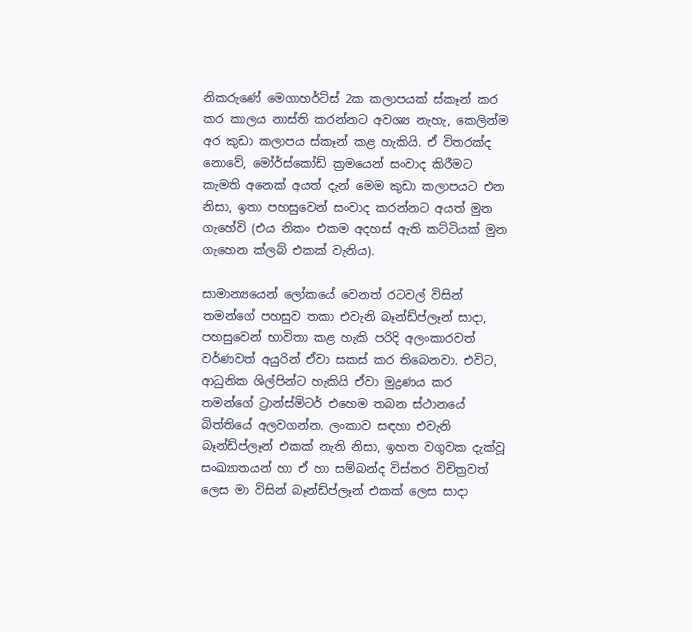නිකරුණේ මෙගාහර්ට්ස් 2ක කලාපයක් ස්කෑන් කර කර කාලය නාස්ති කරන්නට අවශ්‍ය නැහැ, කෙලින්ම අර කුඩා කලාපය ස්කෑන් කළ හැකියි. ඒ විතරක්ද නොවේ, මෝර්ස්කෝඩ් ක්‍රමයෙන් සංවාද කිරීමට කැමති අනෙක් අයත් දැන් මෙම කුඩා කලාපයට එන නිසා, ඉතා පහසුවෙන් සංවාද කරන්නට අයත් මුන ගැහේවි (එය නිකං එකම අදහස් ඇති කට්ටියක් මුන ගැහෙන ක්ලබ් එකක් වැනිය).

සාමාන්‍යයෙන් ලෝකයේ වෙනත් රටවල් විසින් තමන්ගේ පහසුව තකා එවැනි බෑන්ඩ්ප්ලෑන් සාදා, පහසුවෙන් භාවිතා කළ හැකි පරිදි අලංකාරවත් වර්ණවත් අයුරින් ඒවා සකස් කර තිබෙනවා. එවිට, ආධුනික ශිල්පින්ට හැකියි ඒවා මුද්‍රණය කර තමන්ගේ ට්‍රාන්ස්මිටර් එහෙම තබන ස්ථානයේ බිත්තියේ අලවගන්න. ලංකාව සඳහා එවැනි බෑන්ඩ්ප්ලෑන් එකක් නැති නිසා, ඉහත වගුවක දැක්වූ සංඛ්‍යාතයන් හා ඒ හා සම්බන්ද විස්තර විචිත්‍රවත් ලෙස මා විසින් බෑන්ඩ්ප්ලෑන් එකක් ලෙස සාදා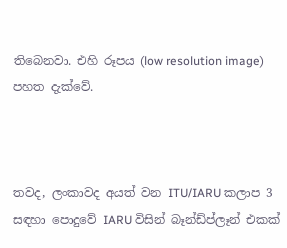තිබෙනවා. එහි රූපය (low resolution image) පහත දැක්වේ.



තවද, ලංකාවද අයත් වන ITU/IARU කලාප 3 සඳහා පොදුවේ IARU විසින් බෑන්ඩ්ප්ලෑන් එකක්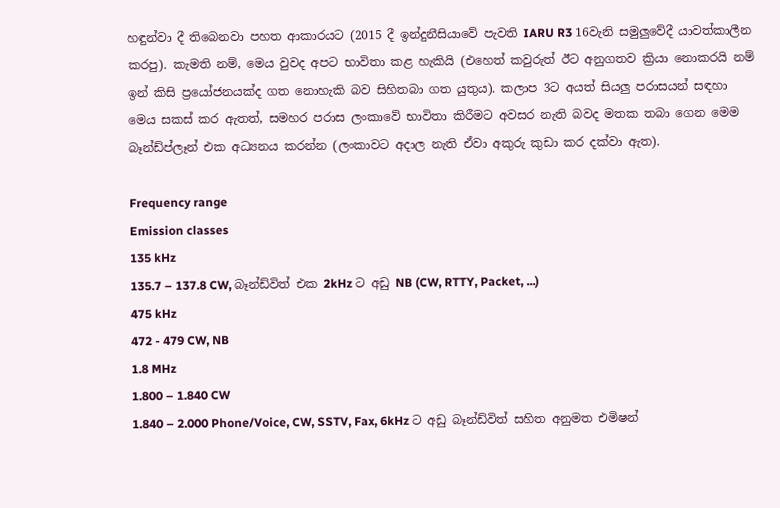හඳුන්වා දී තිබෙනවා පහත ආකාරයට (2015 දී ඉන්දුනීසියාවේ පැවති IARU R3 16වැනි සමුලුවේදී යාවත්කාලීන කරපු). කැමති නම්, මෙය වුවද අපට භාවිතා කළ හැකියි (එහෙත් කවුරුත් ඊට අනුගතව ක්‍රියා නොකරයි නම් ඉන් කිසි ප්‍රයෝජනයක්ද ගත නොහැකි බව සිහිතබා ගත යුතුය). කලාප 3ට අයත් සියලු පරාසයන් සඳහා මෙය සකස් කර ඇතත්, සමහර පරාස ලංකාවේ භාවිතා කිරීමට අවසර නැති බවද මතක තබා ගෙන මෙම බෑන්ඩ්ප්ලෑන් එක අධ්‍යනය කරන්න (ලංකාවට අදාල නැති ඒවා අකුරු කුඩා කර දක්වා ඇත).

Frequency range
Emission classes
135 kHz
135.7 – 137.8 CW, බෑන්ඩ්විත් එක 2kHz ට අඩු NB (CW, RTTY, Packet, ...)
475 kHz
472 - 479 CW, NB
1.8 MHz
1.800 – 1.840 CW
1.840 – 2.000 Phone/Voice, CW, SSTV, Fax, 6kHz ට අඩු බෑන්ඩ්විත් සහිත අනුමත එමිෂන්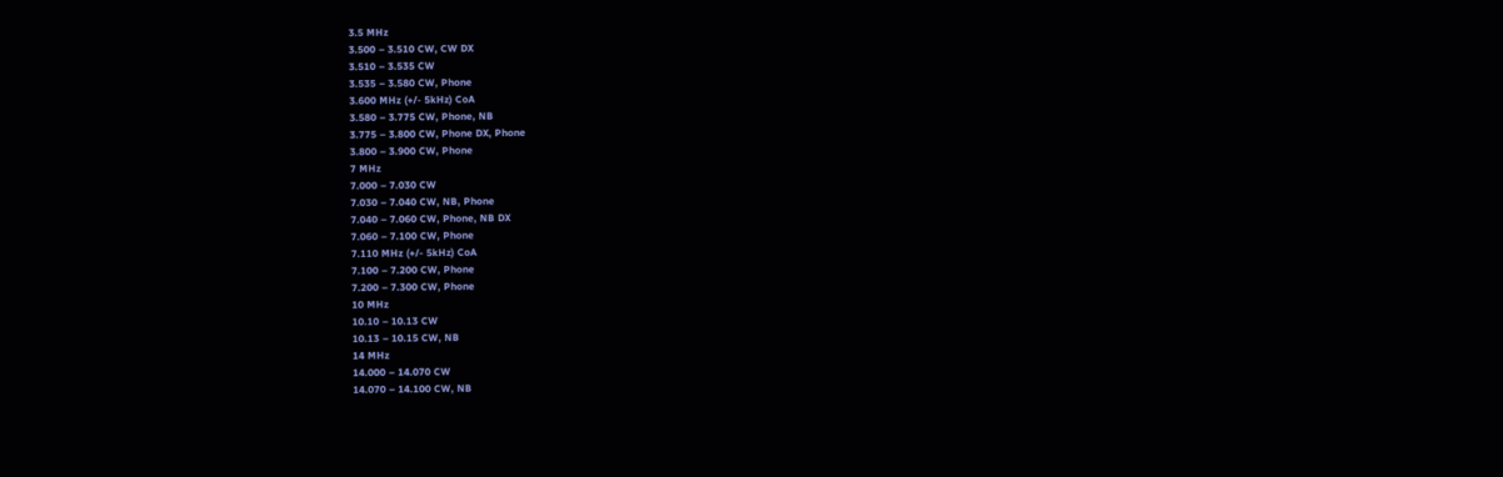3.5 MHz
3.500 – 3.510 CW, CW DX
3.510 – 3.535 CW
3.535 – 3.580 CW, Phone
3.600 MHz (+/- 5kHz) CoA
3.580 – 3.775 CW, Phone, NB
3.775 – 3.800 CW, Phone DX, Phone
3.800 – 3.900 CW, Phone
7 MHz
7.000 – 7.030 CW
7.030 – 7.040 CW, NB, Phone
7.040 – 7.060 CW, Phone, NB DX
7.060 – 7.100 CW, Phone
7.110 MHz (+/- 5kHz) CoA
7.100 – 7.200 CW, Phone
7.200 – 7.300 CW, Phone
10 MHz
10.10 – 10.13 CW
10.13 – 10.15 CW, NB
14 MHz
14.000 – 14.070 CW
14.070 – 14.100 CW, NB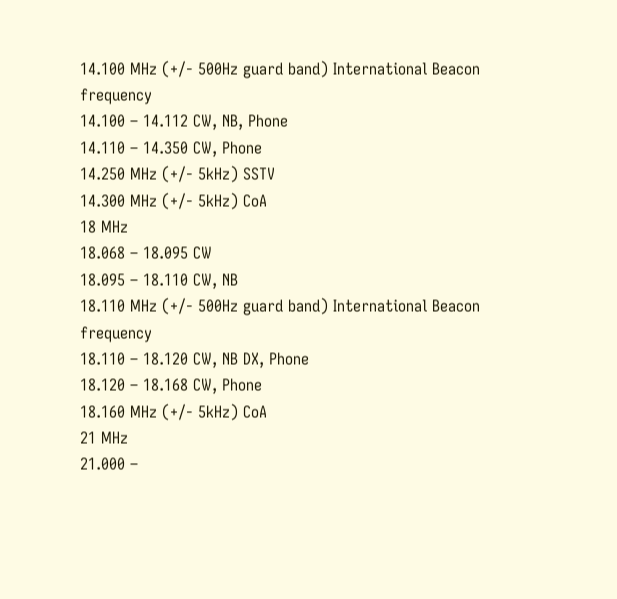14.100 MHz (+/- 500Hz guard band) International Beacon frequency
14.100 – 14.112 CW, NB, Phone
14.110 – 14.350 CW, Phone
14.250 MHz (+/- 5kHz) SSTV
14.300 MHz (+/- 5kHz) CoA
18 MHz
18.068 – 18.095 CW
18.095 – 18.110 CW, NB
18.110 MHz (+/- 500Hz guard band) International Beacon frequency
18.110 – 18.120 CW, NB DX, Phone
18.120 – 18.168 CW, Phone
18.160 MHz (+/- 5kHz) CoA
21 MHz
21.000 –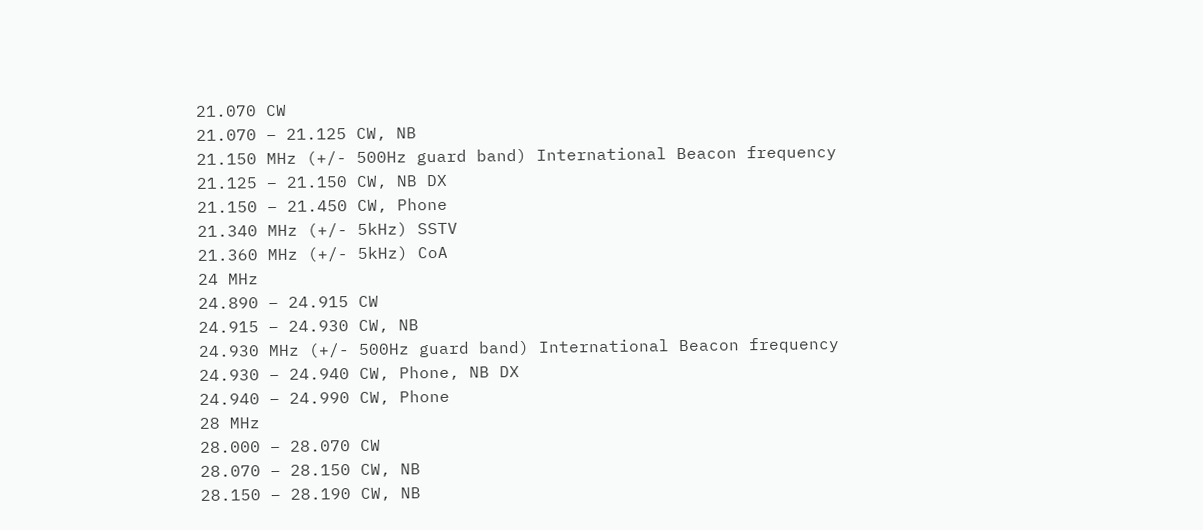21.070 CW
21.070 – 21.125 CW, NB
21.150 MHz (+/- 500Hz guard band) International Beacon frequency
21.125 – 21.150 CW, NB DX
21.150 – 21.450 CW, Phone
21.340 MHz (+/- 5kHz) SSTV
21.360 MHz (+/- 5kHz) CoA
24 MHz
24.890 – 24.915 CW
24.915 – 24.930 CW, NB
24.930 MHz (+/- 500Hz guard band) International Beacon frequency
24.930 – 24.940 CW, Phone, NB DX
24.940 – 24.990 CW, Phone
28 MHz
28.000 – 28.070 CW
28.070 – 28.150 CW, NB
28.150 – 28.190 CW, NB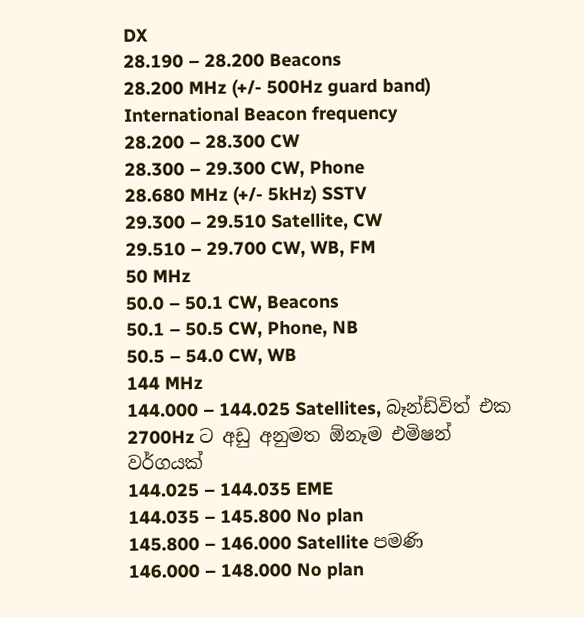DX
28.190 – 28.200 Beacons
28.200 MHz (+/- 500Hz guard band) International Beacon frequency
28.200 – 28.300 CW
28.300 – 29.300 CW, Phone
28.680 MHz (+/- 5kHz) SSTV
29.300 – 29.510 Satellite, CW
29.510 – 29.700 CW, WB, FM
50 MHz
50.0 – 50.1 CW, Beacons
50.1 – 50.5 CW, Phone, NB
50.5 – 54.0 CW, WB
144 MHz
144.000 – 144.025 Satellites, බෑන්ඩ්විත් එක 2700Hz ට අඩු අනුමත ඕනෑම එමිෂන් වර්ගයක්
144.025 – 144.035 EME
144.035 – 145.800 No plan
145.800 – 146.000 Satellite පමණි
146.000 – 148.000 No plan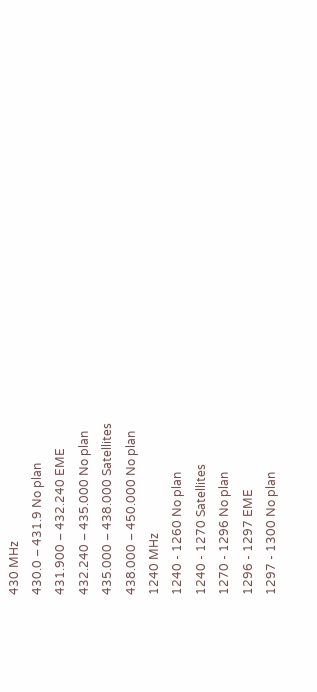430 MHz
430.0 – 431.9 No plan
431.900 – 432.240 EME
432.240 – 435.000 No plan
435.000 – 438.000 Satellites
438.000 – 450.000 No plan
1240 MHz
1240 - 1260 No plan
1240 - 1270 Satellites
1270 - 1296 No plan
1296 - 1297 EME
1297 - 1300 No plan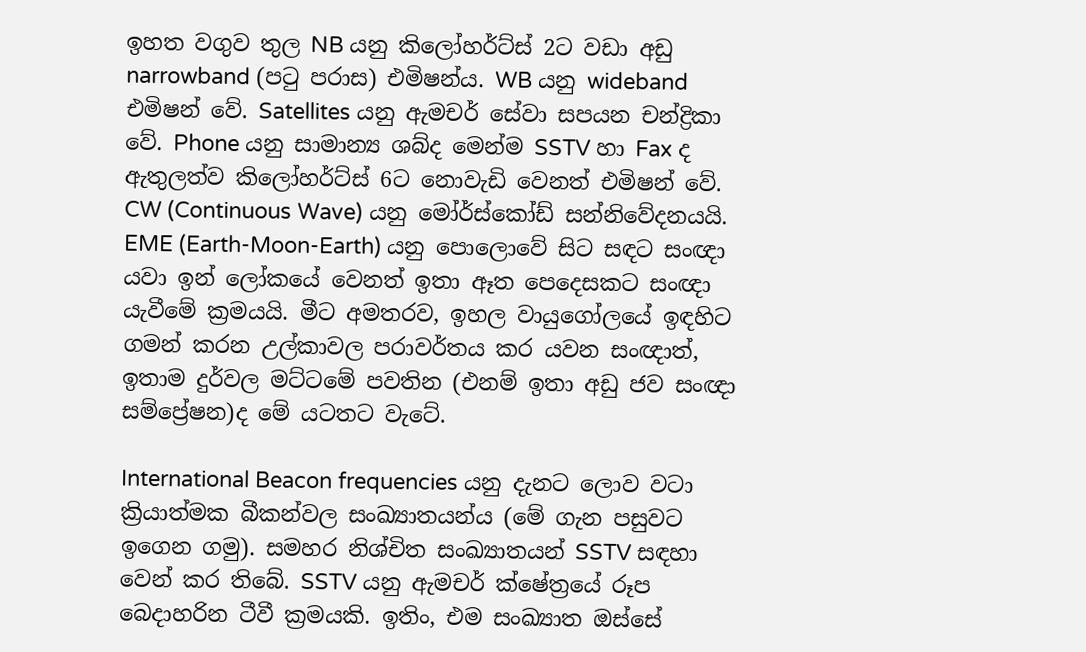ඉහත වගුව තුල NB යනු කිලෝහර්ට්ස් 2ට වඩා අඩු narrowband (පටු පරාස) එමිෂන්ය. WB යනු wideband එමිෂන් වේ. Satellites යනු ඇමචර් සේවා සපයන චන්ද්‍රිකා වේ. Phone යනු සාමාන්‍ය ශබ්ද මෙන්ම SSTV හා Fax ද ඇතුලත්ව කිලෝහර්ට්ස් 6ට නොවැඩි වෙනත් එමිෂන් වේ. CW (Continuous Wave) යනු මෝර්ස්කෝඩ් සන්නිවේදනයයි. EME (Earth-Moon-Earth) යනු පොලොවේ සිට සඳට සංඥා යවා ඉන් ලෝකයේ වෙනත් ඉතා ඈත පෙදෙසකට සංඥා යැවීමේ ක්‍රමයයි. මීට අමතරව, ඉහල වායුගෝලයේ ඉඳහිට ගමන් කරන උල්කාවල පරාවර්තය කර යවන සංඥාත්, ඉතාම දුර්වල මට්ටමේ පවතින (එනම් ඉතා අඩු ජව සංඥා සම්ප්‍රේෂන)ද මේ යටතට වැටේ.

International Beacon frequencies යනු දැනට ලොව වටා ක්‍රියාත්මක බීකන්වල සංඛ්‍යාතයන්ය (මේ ගැන පසුවට ඉගෙන ගමු). සමහර නිශ්චිත සංඛ්‍යාතයන් SSTV සඳහා වෙන් කර තිබේ. SSTV යනු ඇමචර් ක්ෂේත්‍රයේ රූප බෙදාහරින ටීවී ක්‍රමයකි. ඉතිං, එම සංඛ්‍යාත ඔස්සේ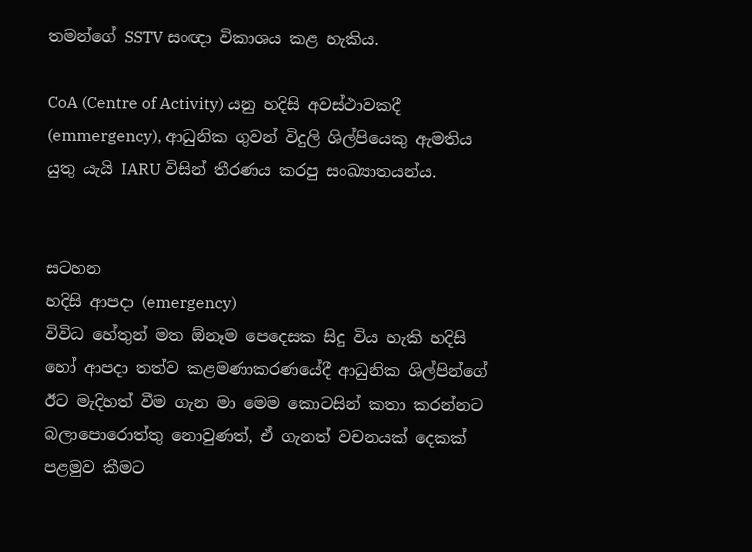තමන්ගේ SSTV සංඥා විකාශය කළ හැකිය.

CoA (Centre of Activity) යනු හදිසි අවස්ථාවකදී (emmergency), ආධුනික ගුවන් විදුලි ශිල්පියෙකු ඇමතිය යුතු යැයි IARU විසින් තීරණය කරපු සංඛ්‍යාතයන්ය.


සටහන
හදිසි ආපදා (emergency)
විවිධ හේතුන් මත ඕනෑම පෙදෙසක සිදු විය හැකි හදිසි හෝ ආපදා තත්ව කළමණාකරණයේදී ආධුනික ශිල්පින්ගේ ඊට මැදිහත් වීම ගැන මා මෙම කොටසින් කතා කරන්නට බලාපොරොත්තු නොවුණත්, ඒ ගැනත් වචනයක් දෙකක් පළමුව කීමට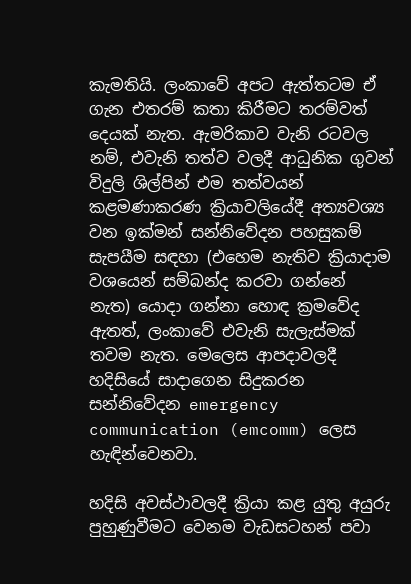කැමතියි. ලංකාවේ අපට ඇත්තටම ඒ ගැන එතරම් කතා කිරීමට තරම්වත් දෙයක් නැත. ඇමරිකාව වැනි රටවල නම්, එවැනි තත්ව වලදී ආධුනික ගුවන් විදුලි ශිල්පින් එම තත්වයන් කළමණාකරණ ක්‍රියාවලියේදී අත්‍යවශ්‍ය වන ඉක්මන් සන්නිවේදන පහසුකම් සැපයීම සඳහා (එහෙම නැතිව ක්‍රියාදාම වශයෙන් සම්බන්ද කරවා ගන්නේ නැත) යොදා ගන්නා හොඳ ක්‍රමවේද ඇතත්, ලංකාවේ එවැනි සැලැස්මක් තවම නැත. මෙලෙස ආපදාවලදී හදිසියේ සාදාගෙන සිදුකරන සන්නිවේදන emergency communication (emcomm) ලෙස හැඳින්වෙනවා.

හදිසි අවස්ථාවලදී ක්‍රියා කළ යුතු අයුරු පුහුණුවීමට වෙනම වැඩසටහන් පවා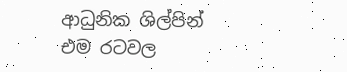ආධුනික ශිල්පින් එම රටවල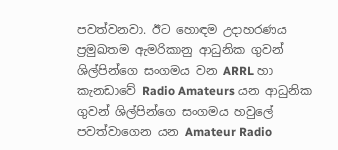පවත්වනවා. ඊට හොඳම උදාහරණය ප්‍රමුඛතම ඇමරිකානු ආධුනික ගුවන් ශිල්පින්ගෙ සංගමය වන ARRL හා කැනඩාවේ Radio Amateurs යන ආධුනික ගුවන් ශිල්පින්ගෙ සංගමය හවුලේ පවත්වාගෙන යන Amateur Radio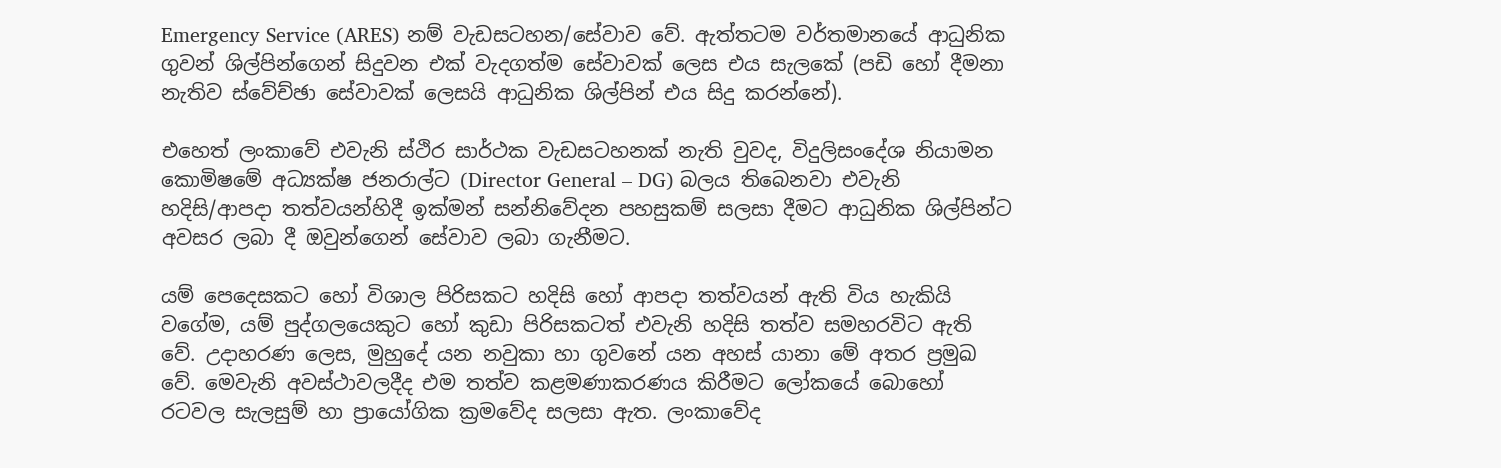Emergency Service (ARES) නම් වැඩසටහන/සේවාව වේ. ඇත්තටම වර්තමානයේ ආධුනික ගුවන් ශිල්පින්ගෙන් සිදුවන එක් වැදගත්ම සේවාවක් ලෙස එය සැලකේ (පඩි හෝ දීමනා නැතිව ස්වේච්ඡා සේවාවක් ලෙසයි ආධුනික ශිල්පින් එය සිදු කරන්නේ).

එහෙත් ලංකාවේ එවැනි ස්ථිර සාර්ථක වැඩසටහනක් නැති වුවද, විදුලිසංදේශ නියාමන කොමිෂමේ අධ්‍යක්ෂ ජනරාල්ට (Director General – DG) බලය තිබෙනවා එවැනි හදිසි/ආපදා තත්වයන්හිදී ඉක්මන් සන්නිවේදන පහසුකම් සලසා දීමට ආධුනික ශිල්පින්ට අවසර ලබා දී ඔවුන්ගෙන් සේවාව ලබා ගැනීමට.

යම් පෙදෙසකට හෝ විශාල පිරිසකට හදිසි හෝ ආපදා තත්වයන් ඇති විය හැකියි වගේම, යම් පුද්ගලයෙකුට හෝ කුඩා පිරිසකටත් එවැනි හදිසි තත්ව සමහරවිට ඇති වේ. උදාහරණ ලෙස, මුහුදේ යන නවුකා හා ගුවනේ යන අහස් යානා මේ අතර ප්‍රමුඛ වේ. මෙවැනි අවස්ථාවලදීද එම තත්ව කළමණාකරණය කිරීමට ලෝකයේ බොහෝ රටවල සැලසුම් හා ප්‍රායෝගික ක්‍රමවේද සලසා ඇත. ලංකාවේද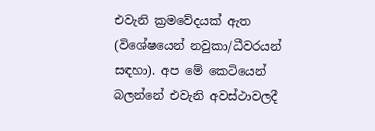එවැනි ක්‍රමවේදයක් ඇත (විශේෂයෙන් නවුකා/ධීවරයන් සඳහා). අප මේ කෙටියෙන් බලන්නේ එවැනි අවස්ථාවලදී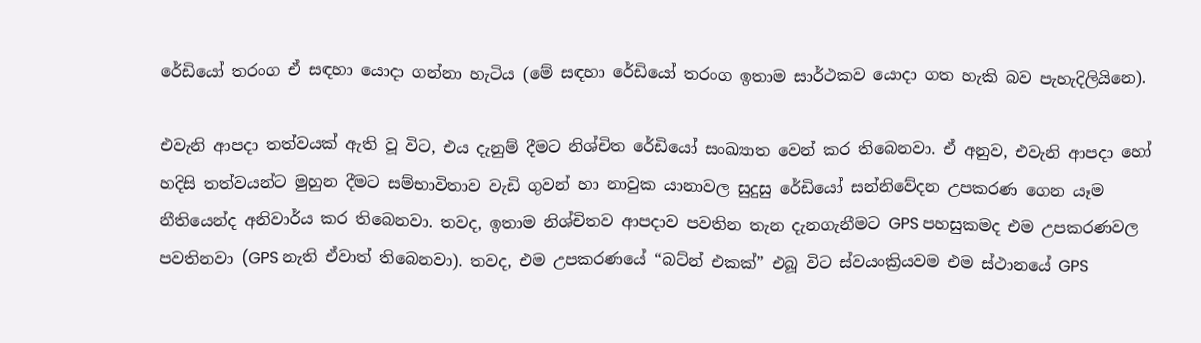රේඩියෝ තරංග ඒ සඳහා යොදා ගන්නා හැටිය (මේ සඳහා රේඩියෝ තරංග ඉතාම සාර්ථකව යොදා ගත හැකි බව පැහැදිලියිනෙ).

එවැනි ආපදා තත්වයක් ඇති වූ විට, එය දැනුම් දීමට නිශ්චිත රේඩියෝ සංඛ්‍යාත වෙන් කර තිබෙනවා. ඒ අනුව, එවැනි ආපදා හෝ හදිසි තත්වයන්ට මුහුන දීමට සම්භාවිතාව වැඩි ගුවන් හා නාවුක යානාවල සුදුසු රේඩියෝ සන්නිවේදන උපකරණ ගෙන යෑම නීතියෙන්ද අනිවාර්ය කර තිබෙනවා. තවද, ඉතාම නිශ්චිතව ආපදාව පවතින තැන දැනගැනීමට GPS පහසුකමද එම උපකරණවල පවතිනවා (GPS නැති ඒවාත් තිබෙනවා). තවද, එම උපකරණයේ “බට්න් එකක්” එබූ විට ස්වයංක්‍රියවම එම ස්ථානයේ GPS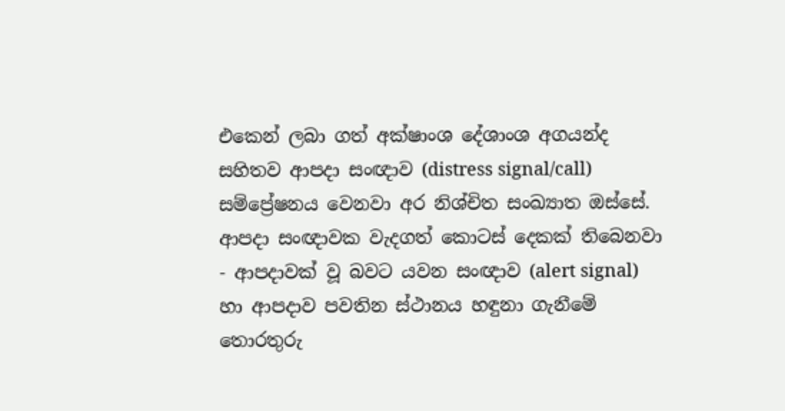එකෙන් ලබා ගත් අක්ෂාංශ දේශාංශ අගයන්ද සහිතව ආපදා සංඥාව (distress signal/call) සම්ප්‍රේෂනය වෙනවා අර නිශ්චිත සංඛ්‍යාත ඔස්සේ. ආපදා සංඥාවක වැදගත් කොටස් දෙකක් තිබෙනවා - ආපදාවක් වූ බවට යවන සංඥාව (alert signal) හා ආපදාව පවතින ස්ථානය හඳුනා ගැනීමේ තොරතුරු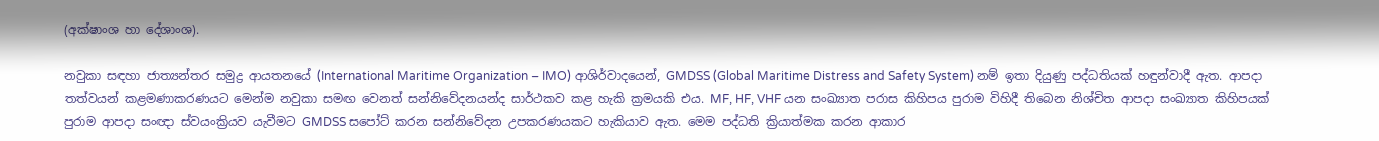(අක්ෂාංශ හා දේශාංශ).

නවුකා සඳහා ජාත්‍යන්තර සමුද්‍ර ආයතනයේ (International Maritime Organization – IMO) ආශිර්වාදයෙන්, GMDSS (Global Maritime Distress and Safety System) නම් ඉතා දියුණු පද්ධතියක් හඳුන්වාදී ඇත. ආපදා තත්වයන් කළමණාකරණයට මෙන්ම නවුකා සමඟ වෙනත් සන්නිවේදනයන්ද සාර්ථකව කළ හැකි ක්‍රමයකි එය. MF, HF, VHF යන සංඛ්‍යාත පරාස කිහිපය පුරාම විහිදී තිබෙන නිශ්චිත ආපදා සංඛ්‍යාත කිහිපයක් පුරාම ආපදා සංඥා ස්වයංක්‍රියව යැවීමට GMDSS සපෝට් කරන සන්නිවේදන උපකරණයකට හැකියාව ඇත. මෙම පද්ධති ක්‍රියාත්මක කරන ආකාර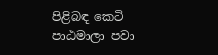පිළිබඳ කෙටි පාඨමාලා පවා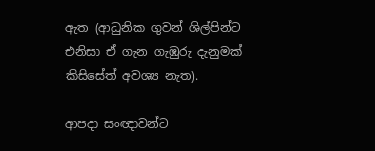ඇත (ආධුනික ගුවන් ශිල්පින්ට එනිසා ඒ ගැන ගැඹුරු දැනුමක් කිසිසේත් අවශ්‍ය නැත).

ආපදා සංඥාවන්ට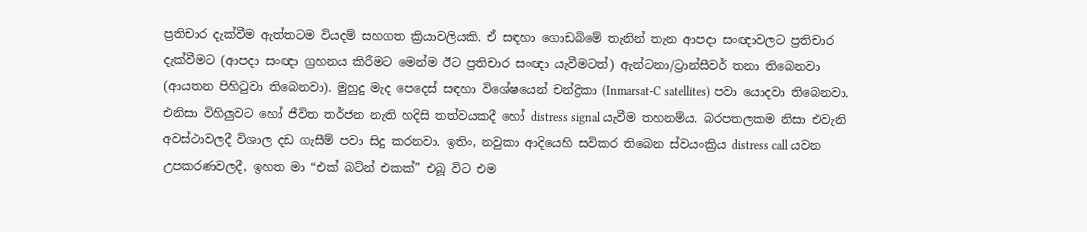ප්‍රතිචාර දැක්වීම ඇත්තටම වියදම් සහගත ක්‍රියාවලියකි. ඒ සඳහා ගොඩබිමේ තැනින් තැන ආපදා සංඥාවලට ප්‍රතිචාර දැක්වීමට (ආපදා සංඥා ග්‍රහනය කිරීමට මෙන්ම ඊට ප්‍රතිචාර සංඥා යැවීමටත්) ඇන්ටනා/ට්‍රාන්සීවර් තනා තිබෙනවා (ආයතන පිහිටුවා තිබෙනවා). මුහුදු මැද පෙදෙස් සඳහා විශේෂයෙන් චන්ද්‍රිකා (Inmarsat-C satellites) පවා යොදවා තිබෙනවා. එනිසා විහිලුවට හෝ ජීවිත තර්ජන නැති හදිසි තත්වයකදී හෝ distress signal යැවීම තහනම්ය. බරපතලකම නිසා එවැනි අවස්ථාවලදී විශාල දඩ ගැසීම් පවා සිදු කරනවා. ඉතිං, නවුකා ආදියෙහි සවිකර තිබෙන ස්වයංක්‍රිය distress call යවන උපකරණවලදී, ඉහත මා “එක් බට්න් එකක්” එබූ විට එම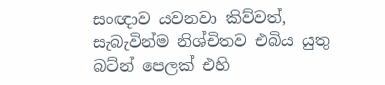සංඥාව යවනවා කිව්වත්, සැබැවින්ම නිශ්චිතව එබිය යුතු බට්න් පෙලක් එහි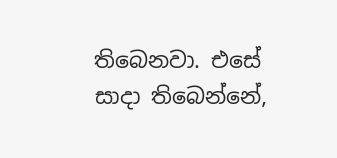තිබෙනවා. එසේ සාදා තිබෙන්නේ,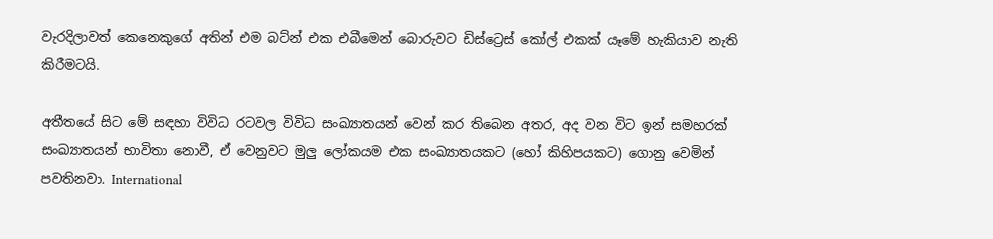වැරදිලාවත් කෙනෙකුගේ අතින් එම බට්න් එක එබීමෙන් බොරුවට ඩිස්ට්‍රෙස් කෝල් එකක් යෑමේ හැකියාව නැති කිරීමටයි.

අතීතයේ සිට මේ සඳහා විවිධ රටවල විවිධ සංඛ්‍යාතයන් වෙන් කර තිබෙන අතර, අද වන විට ඉන් සමහරක් සංඛ්‍යාතයන් භාවිතා නොවී, ඒ වෙනුවට මුලු ලෝකයම එක සංඛ්‍යාතයකට (හෝ කිහිපයකට) ගොනු වෙමින් පවතිනවා. International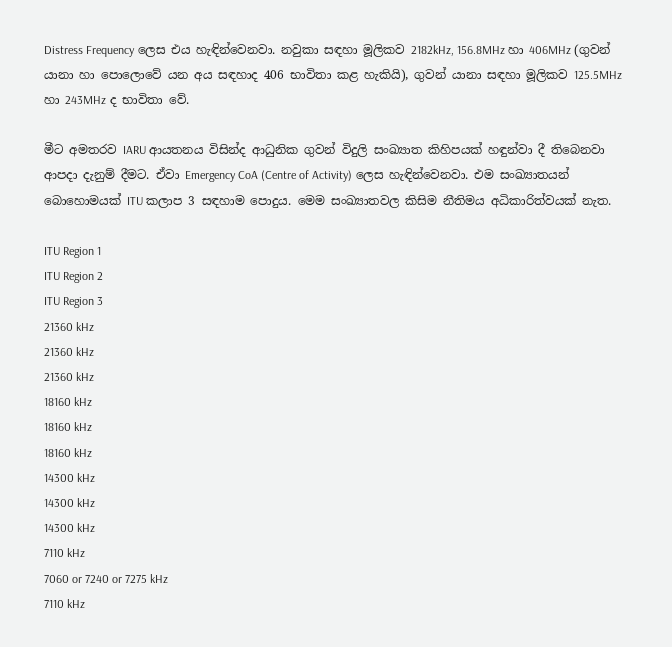Distress Frequency ලෙස එය හැඳින්වෙනවා. නවුකා සඳහා මූලිකව 2182kHz, 156.8MHz හා 406MHz (ගුවන් යානා හා පොලොවේ යන අය සඳහාද 406 භාවිතා කළ හැකියි), ගුවන් යානා සඳහා මූලිකව 125.5MHz හා 243MHz ද භාවිතා වේ.

මීට අමතරව IARU ආයතනය විසින්ද ආධුනික ගුවන් විදුලි සංඛ්‍යාත කිහිපයක් හඳුන්වා දී තිබෙනවා ආපදා දැනුම් දීමට. ඒවා Emergency CoA (Centre of Activity) ලෙස හැඳින්වෙනවා. එම සංඛ්‍යාතයන් බොහොමයක් ITU කලාප 3 සඳහාම පොදුය. මෙම සංඛ්‍යාතවල කිසිම නීතිමය අධිකාරිත්වයක් නැත.

ITU Region 1
ITU Region 2
ITU Region 3
21360 kHz
21360 kHz
21360 kHz
18160 kHz
18160 kHz
18160 kHz
14300 kHz
14300 kHz
14300 kHz
7110 kHz
7060 or 7240 or 7275 kHz
7110 kHz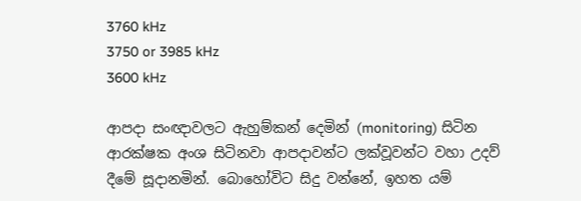3760 kHz
3750 or 3985 kHz
3600 kHz

ආපදා සංඥාවලට ඇහුම්කන් දෙමින් (monitoring) සිටින ආරක්ෂක අංශ සිටිනවා ආපදාවන්ට ලක්වූවන්ට වහා උදව් දීමේ සූදානමින්. බොහෝවිට සිදු වන්නේ, ඉහත යම්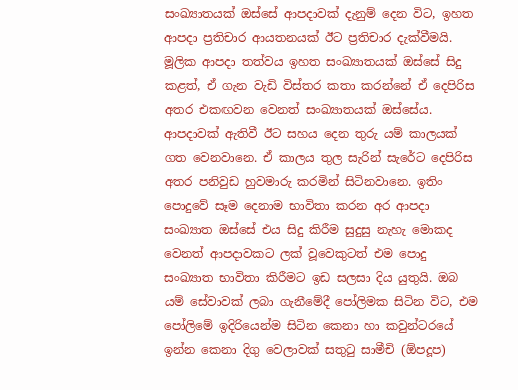සංඛ්‍යාතයක් ඔස්සේ ආපදාවක් දැනුම් දෙන විට, ඉහත ආපදා ප්‍රතිචාර ආයතනයක් ඊට ප්‍රතිචාර දැක්වීමයි. මූලික ආපදා තත්වය ඉහත සංඛ්‍යාතයක් ඔස්සේ සිදු කළත්, ඒ ගැන වැඩි විස්තර කතා කරන්නේ ඒ දෙපිරිස අතර එකඟවන වෙනත් සංඛ්‍යාතයක් ඔස්සේය. ආපදාවක් ඇතිවී ඊට සහය දෙන තුරු යම් කාලයක් ගත වෙනවානෙ. ඒ කාලය තුල සැරින් සැරේට දෙපිරිස අතර පනිවුඩ හුවමාරු කරමින් සිටිනවානෙ. ඉතිං පොදුවේ සෑම දෙනාම භාවිතා කරන අර ආපදා සංඛ්‍යාත ඔස්සේ එය සිදු කිරීම සුදුසු නැහැ මොකද වෙනත් ආපදාවකට ලක් වූවෙකුටත් එම පොදු සංඛ්‍යාත භාවිතා කිරීමට ඉඩ සලසා දිය යුතුයි. ඔබ යම් සේවාවක් ලබා ගැනීමේදී පෝලිමක සිටින විට, එම පෝලිමේ ඉදිරියෙන්ම සිටින කෙනා හා කවුන්ටරයේ ඉන්න කෙනා දිගු වෙලාවක් සතුටු සාමීචි (ඕපදූප)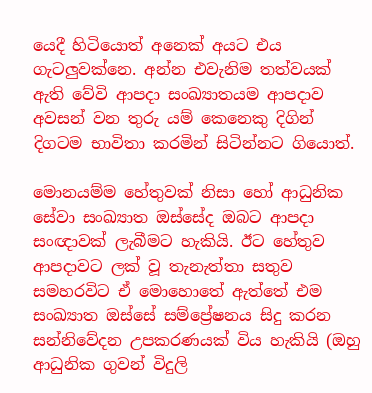යෙදී හිටියොත් අනෙක් අයට එය ගැටලුවක්නෙ. අන්න එවැනිම තත්වයක් ඇති වේවි ආපදා සංඛ්‍යාතයම ආපදාව අවසන් වන තුරු යම් කෙනෙකු දිගින් දිගටම භාවිතා කරමින් සිටින්නට ගියොත්.

මොනයම්ම හේතුවක් නිසා හෝ ආධුනික සේවා සංඛ්‍යාත ඔස්සේද ඔබට ආපදා සංඥාවක් ලැබීමට හැකියි. ඊට හේතුව ආපදාවට ලක් වූ තැනැත්තා සතුව සමහරවිට ඒ මොහොතේ ඇත්තේ එම සංඛ්‍යාත ඔස්සේ සම්ප්‍රේෂනය සිදු කරන සන්නිවේදන උපකරණයක් විය හැකියි (ඔහු ආධුනික ගුවන් විදුලි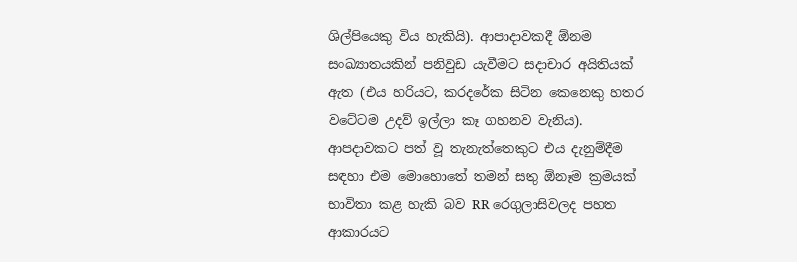ශිල්පියෙකු විය හැකියි). ආපාදාවකදී ඕනම සංඛ්‍යාතයකින් පනිවුඩ යැවීමට සදාචාර අයිතියක් ඇත (එය හරියට, කරදරේක සිටින කෙනෙකු හතර වටේටම උදව් ඉල්ලා කෑ ගහනව වැනිය). ආපදාවකට පත් වූ තැනැත්තෙකුට එය දැනුම්දීම සඳහා එම මොහොතේ තමන් සතු ඕනෑම ක්‍රමයක් භාවිතා කළ හැකි බව RR රෙගුලාසිවලද පහත ආකාරයට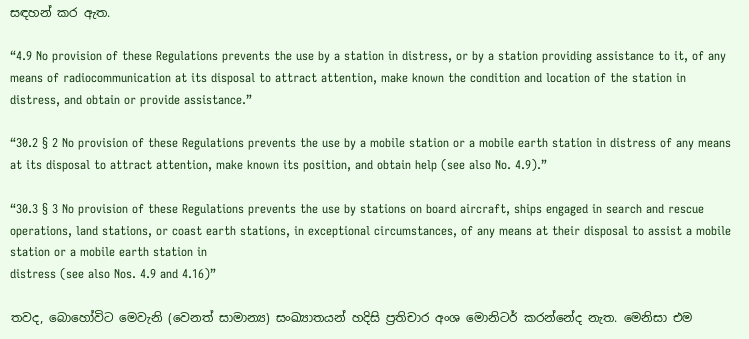සඳහන් කර ඇත.

“4.9 No provision of these Regulations prevents the use by a station in distress, or by a station providing assistance to it, of any means of radiocommunication at its disposal to attract attention, make known the condition and location of the station in distress, and obtain or provide assistance.”

“30.2 § 2 No provision of these Regulations prevents the use by a mobile station or a mobile earth station in distress of any means at its disposal to attract attention, make known its position, and obtain help (see also No. 4.9).”

“30.3 § 3 No provision of these Regulations prevents the use by stations on board aircraft, ships engaged in search and rescue operations, land stations, or coast earth stations, in exceptional circumstances, of any means at their disposal to assist a mobile station or a mobile earth station in
distress (see also Nos. 4.9 and 4.16)”

තවද, බොහෝවිට මෙවැනි (වෙනත් සාමාන්‍ය) සංඛ්‍යාතයන් හදිසි ප්‍රතිචාර අංශ මොනිටර් කරන්නේද නැත. මෙනිසා එම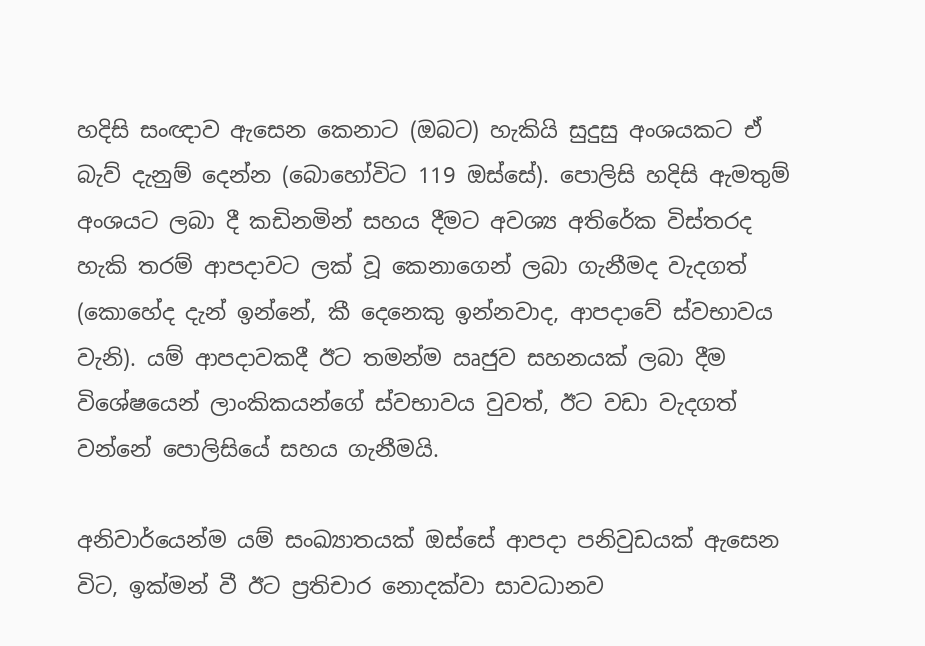හදිසි සංඥාව ඇසෙන කෙනාට (ඔබට) හැකියි සුදුසු අංශයකට ඒ බැව් දැනුම් දෙන්න (බොහෝවිට 119 ඔස්සේ). පොලිසි හදිසි ඇමතුම් අංශයට ලබා දී කඩිනමින් සහය දීමට අවශ්‍ය අතිරේක විස්තරද හැකි තරම් ආපදාවට ලක් වූ කෙනාගෙන් ලබා ගැනීමද වැදගත් (කොහේද දැන් ඉන්නේ, කී දෙනෙකු ඉන්නවාද, ආපදාවේ ස්වභාවය වැනි). යම් ආපදාවකදී ඊට තමන්ම ඍජුව සහනයක් ලබා දීම විශේෂයෙන් ලාංකිකයන්ගේ ස්වභාවය වුවත්, ඊට වඩා වැදගත් වන්නේ පොලිසියේ සහය ගැනීමයි.

අනිවාර්යෙන්ම යම් සංඛ්‍යාතයක් ඔස්සේ ආපදා පනිවුඩයක් ඇසෙන විට, ඉක්මන් වී ඊට ප්‍රතිචාර නොදක්වා සාවධානව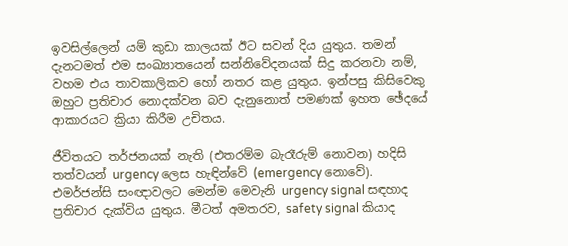ඉවසිල්ලෙන් යම් කුඩා කාලයක් ඊට සවන් දිය යුතුය. තමන් දැනටමත් එම සංඛ්‍යාතයෙන් සන්නිවේදනයක් සිදු කරනවා නම්, වහම එය තාවකාලිකව හෝ නතර කළ යුතුය. ඉන්පසු කිසිවෙකු ඔහුට ප්‍රතිචාර නොදක්වන බව දැනුනොත් පමණක් ඉහත ඡේදයේ ආකාරයට ක්‍රියා කිරීම උචිතය.

ජීවිතයට තර්ජනයක් නැති (එතරම්ම බැරෑරුම් නොවන) හදිසි තත්වයන් urgency ලෙස හැඳින්වේ (emergency නොවේ). එමර්ජන්සි සංඥාවලට මෙන්ම මෙවැනි urgency signal සඳහාද ප්‍රතිචාර දැක්විය යුතුය. මීටත් අමතරව, safety signal කියාද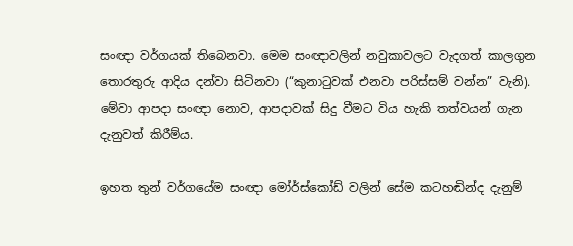සංඥා වර්ගයක් තිබෙනවා. මෙම සංඥාවලින් නවුකාවලට වැදගත් කාලගුන තොරතුරු ආදිය දන්වා සිටිනවා (“කුනාටුවක් එනවා පරිස්සම් වන්න” වැනි). මේවා ආපදා සංඥා නොව, ආපදාවක් සිදු වීමට විය හැකි තත්වයන් ගැන දැනුවත් කිරීම්ය.

ඉහත තුන් වර්ගයේම සංඥා මෝර්ස්කෝඩ් වලින් සේම කටහඬින්ද දැනුම්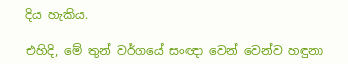දිය හැකිය.

එහිදි, මේ තුන් වර්ගයේ සංඥා වෙන් වෙන්ව හඳුනා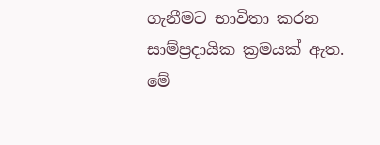ගැනීමට භාවිතා කරන සාම්ප්‍රදායික ක්‍රමයක් ඇත. මේ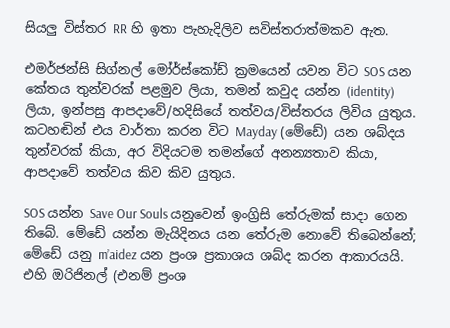සියලු විස්තර RR හි ඉතා පැහැදිලිව සවිස්තරාත්මකව ඇත.

එමර්ජන්සි සිග්නල් මෝර්ස්කෝඩ් ක්‍රමයෙන් යවන විට SOS යන කේතය තුන්වරක් පළමුව ලියා, තමන් කවුද යන්න (identity) ලියා, ඉන්පසු ආපදාවේ/හදිසියේ තත්වය/විස්තරය ලිවිය යුතුය. කටහඬින් එය වාර්තා කරන විට Mayday (මේඩේ) යන ශබ්දය තුන්වරක් කියා, අර විදියටම තමන්ගේ අනන්‍යතාව කියා, ආපදාවේ තත්වය කිව කිව යුතුය.

SOS යන්න Save Our Souls යනුවෙන් ඉංග්‍රිසි තේරුමක් සාදා ගෙන තිබේ. මේඩේ යන්න මැයිදිනය යන තේරුම නොවේ තිබෙන්නේ; මේඩේ යනු m’aidez යන ප්‍රංශ ප්‍රකාශය ශබ්ද කරන ආකාරයයි. එහි ඔරිජිනල් (එනම් ප්‍රංශ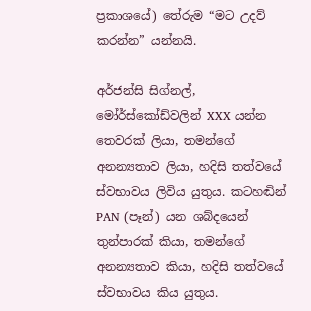ප්‍රකාශයේ) තේරුම “මට උදව් කරන්න” යන්නයි.

අර්ජන්සි සිග්නල්, මෝර්ස්කෝඩ්වලින් XXX යන්න තෙවරක් ලියා, තමන්ගේ අනන්‍යතාව ලියා, හදිසි තත්වයේ ස්වභාවය ලිවිය යුතුය. කටහඬින් PAN (පෑන්) යන ශබ්දයෙන් තුන්පාරක් කියා, තමන්ගේ අනන්‍යතාව කියා, හදිසි තත්වයේ ස්වභාවය කිය යුතුය.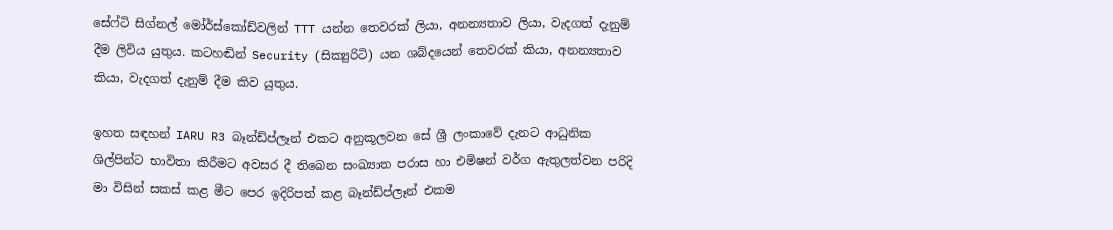සේෆ්ටි සිග්නල් මෝර්ස්කෝඩ්වලින් TTT යන්න තෙවරක් ලියා, අනන්‍යතාව ලියා, වැදගත් දැනුම් දීම ලිවිය යුතුය. කටහඬින් Security (සික්‍යුරිටි) යන ශබ්දයෙන් තෙවරක් කියා, අනන්‍යතාව කියා, වැදගත් දැනුම් දීම කිව යුතුය.

ඉහත සඳහන් IARU R3 බෑන්ඩ්ප්ලෑන් එකට අනුකූලවන සේ ශ්‍රී ලංකාවේ දැනට ආධුනික ශිල්පින්ට භාවිතා කිරීමට අවසර දී තිබෙන සංඛ්‍යාත පරාස හා එමිෂන් වර්ග ඇතුලත්වන පරිදි මා විසින් සකස් කළ මීට පෙර ඉදිරිපත් කළ බෑන්ඩ්ප්ලෑන් එකම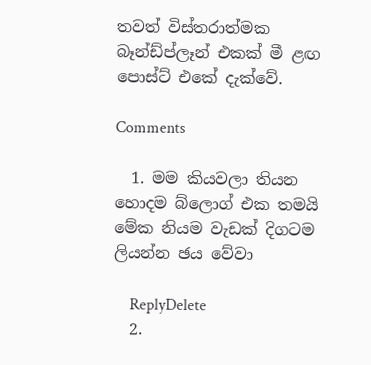තවත් විස්තරාත්මක බෑන්ඩ්ප්ලෑන් එකක් මී ළඟ පොස්ට් එකේ දැක්වේ.

Comments

  1. මම කියවලා තියන හොදම බ්ලොග් එක තමයි මේක නියම වැඩක් දිගටම ලියන්න ඡය වේවා

    ReplyDelete
  2.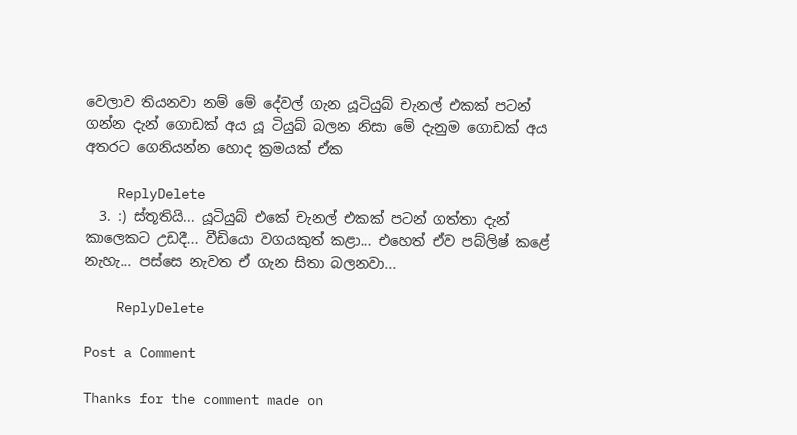වෙලාව තියනවා නම් මේ දේවල් ගැන යූටියුබ් චැනල් එකක් පටන් ගන්න දැන් ගොඩක් අය යූ ටියුබ් බලන නිසා මේ දැනුම ගොඩක් අය අතරට ගෙනියන්න හොද ක්‍රමයක් ඒක

    ReplyDelete
  3. :) ස්තූතියි... යූටියුබ් එකේ චැනල් එකක් පටන් ගත්තා දැන් කාලෙකට උඩදී... වීඩියො වගයකුත් කළා... එහෙත් ඒව පබ්ලිෂ් කළේ නැහැ... පස්සෙ නැවත ඒ ගැන සිතා බලනවා...

    ReplyDelete

Post a Comment

Thanks for the comment made on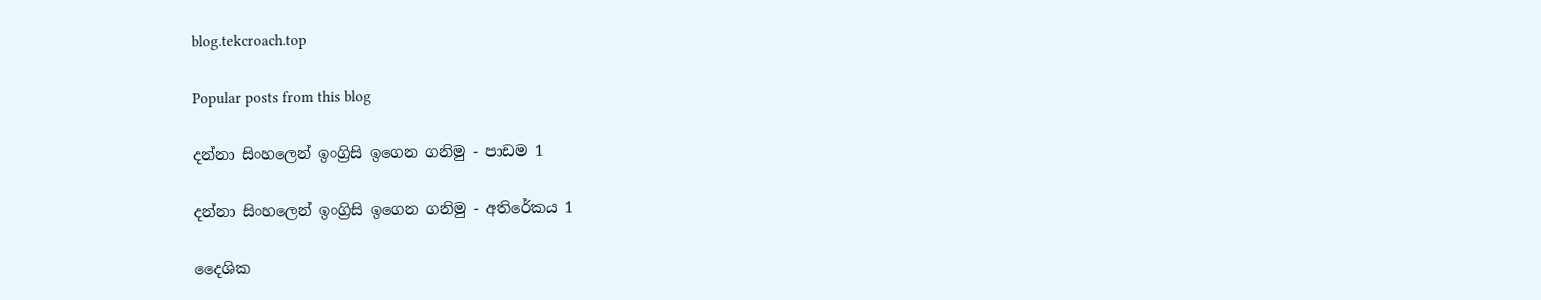blog.tekcroach.top

Popular posts from this blog

දන්නා සිංහලෙන් ඉංග්‍රිසි ඉගෙන ගනිමු - පාඩම 1

දන්නා සිංහලෙන් ඉංග්‍රිසි ඉගෙන ගනිමු - අතිරේකය 1

දෛශික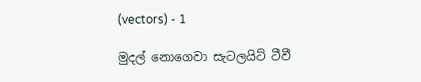(vectors) - 1

මුදල් නොගෙවා සැටලයිට් ටීවී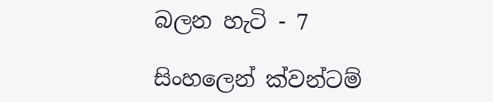බලන හැටි - 7

සිංහලෙන් ක්වන්ටම්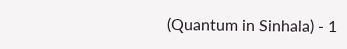(Quantum in Sinhala) - 1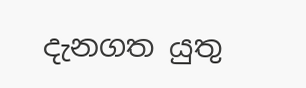දැනගත යුතු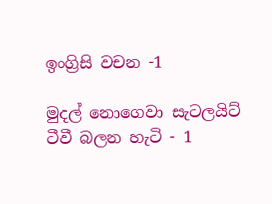ඉංග්‍රිසි වචන -1

මුදල් නොගෙවා සැටලයිට් ටීවී බලන හැටි - 1